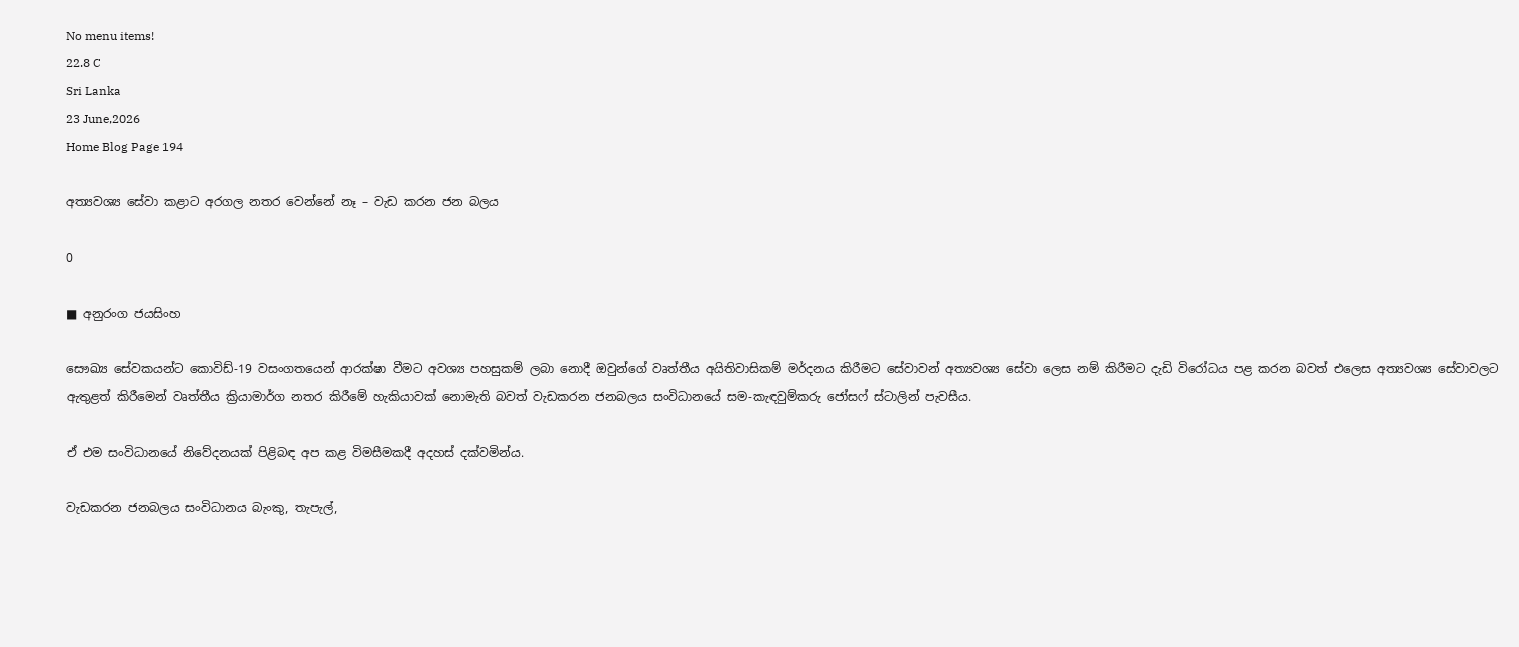No menu items!
22.8 C
Sri Lanka
23 June,2026
Home Blog Page 194

අත්‍යවශ්‍ය සේවා කළාට අරගල නතර වෙන්නේ නෑ – වැඩ කරන ජන බලය

0

■ අනුරංග ජයසිංහ

සෞඛ්‍ය සේවකයන්ට කොවිඩ්-19 වසංගතයෙන් ආරක්ෂා වීමට අවශ්‍ය පහසුකම් ලබා නොදී ඔවුන්ගේ වෘත්තීය අයිතිවාසිකම් මර්දනය කිරීමට සේවාවන් අත්‍යවශ්‍ය සේවා ලෙස නම් කිරීමට දැඩි විරෝධය පළ කරන බවත් එලෙස අත්‍යවශ්‍ය සේවාවලට ඇතුළත් කිරීමෙන් වෘත්තීය ක්‍රියාමාර්ග නතර කිරීමේ හැකියාවක් නොමැති බවත් වැඩකරන ජනබලය සංවිධානයේ සම-කැඳවුම්කරු ජෝසෆ් ස්ටාලින් පැවසීය.

ඒ එම සංවිධානයේ නිවේදනයක් පිළිබඳ අප කළ විමසීමකදී අදහස් දක්වමින්ය.

වැඩකරන ජනබලය සංවිධානය බැංකු, තැපැල්,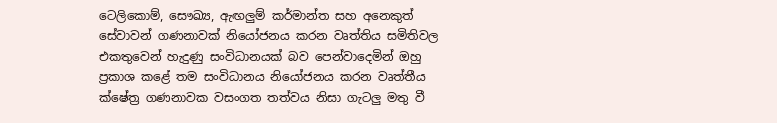ටෙලිකොම්, සෞඛ්‍ය, ඇඟලුම් කර්මාන්ත සහ අනෙකුත් සේවාවන් ගණනාවක් නියෝජනය කරන වෘත්තිය සමිතිවල එකතුවෙන් හැදුණු සංවිධානයක් බව පෙන්වාදෙමින් ඔහු ප්‍රකාශ කළේ තම සංවිධානය නියෝජනය කරන වෘත්තීය ක්ෂේත්‍ර ගණනාවක වසංගත තත්වය නිසා ගැටලු මතු වී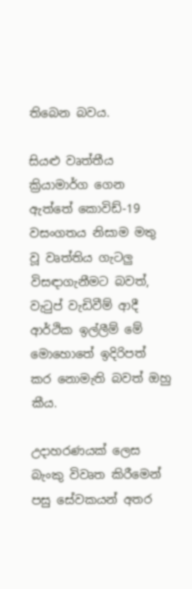තිබෙන බවය.

සියළු වෘත්තීය ක්‍රියාමාර්ග ගෙන ඇත්තේ කොවිඩ්-19 වසංගතය නිසාම මතු වූ වෘත්තිය ගැටලු විසඳාගැනීමට බවත්, වැටුප් වැඩිවීම් ආදී ආර්ථික ඉල්ලීම් මේ මොහොතේ ඉදිරිපත් කර නොමැති බවත් ඔහු කීය.

උදාහරණයක් ලෙස බැංකු විවෘත කිරීමෙන් පසු සේවකයන් අතර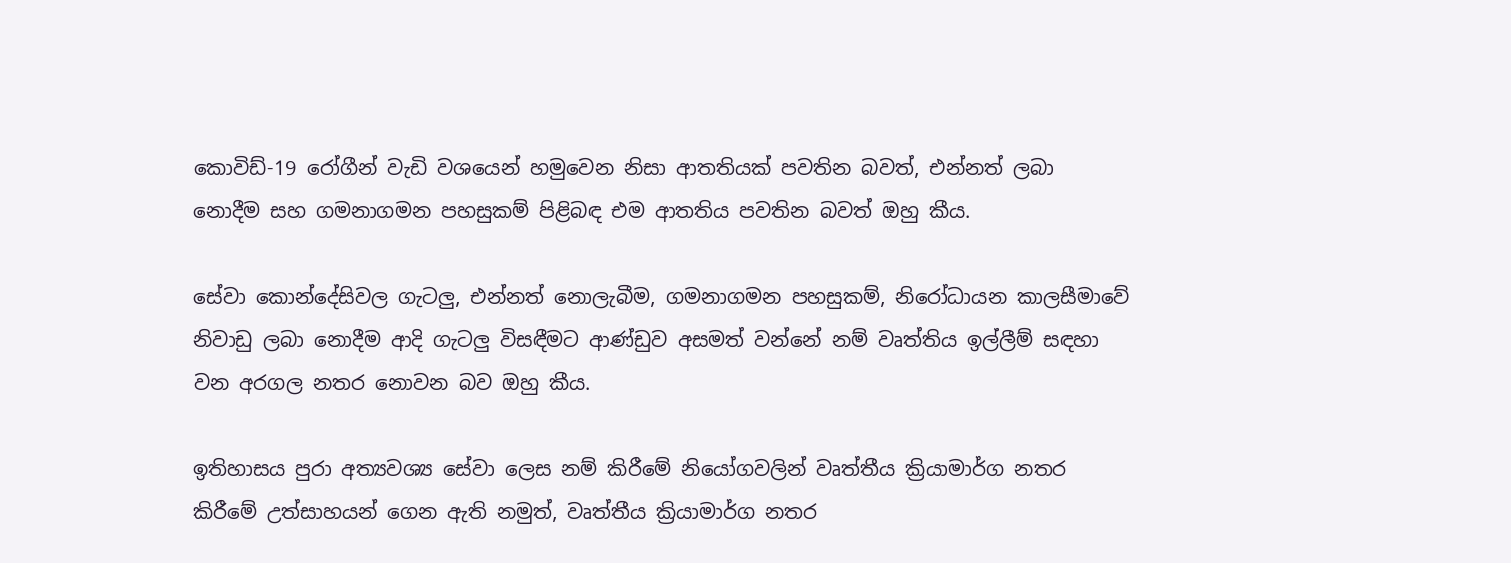කොවිඩ්-19 රෝගීන් වැඩි වශයෙන් හමුවෙන නිසා ආතතියක් පවතින බවත්, එන්නත් ලබා නොදීම සහ ගමනාගමන පහසුකම් පිළිබඳ එම ආතතිය පවතින බවත් ඔහු කීය.

සේවා කොන්දේසිවල ගැටලු, එන්නත් නොලැබීම, ගමනාගමන පහසුකම්, නිරෝධායන කාලසීමාවේ නිවාඩු ලබා නොදීම ආදි ගැටලු විසඳීමට ආණ්ඩුව අසමත් වන්නේ නම් වෘත්තිය ඉල්ලීම් සඳහා වන අරගල නතර නොවන බව ඔහු කීය.

ඉතිහාසය පුරා අත්‍යවශ්‍ය සේවා ලෙස නම් කිරීමේ නියෝගවලින් වෘත්තීය ක්‍රියාමාර්ග නතර කිරීමේ උත්සාහයන් ගෙන ඇති නමුත්, වෘත්තීය ක්‍රියාමාර්ග නතර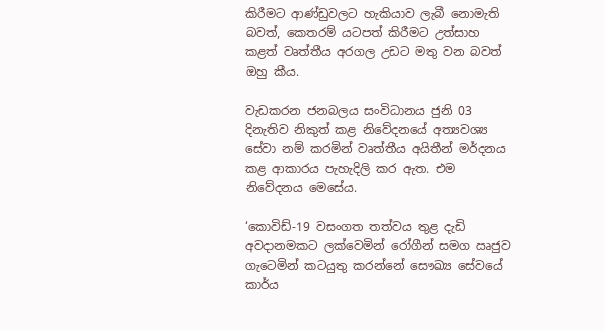කිරීමට ආණ්ඩුවලට හැකියාව ලැබී නොමැති බවත්, කෙතරම් යටපත් කිරීමට උත්සාහ කළත් වෘත්තීය අරගල උඩට මතු වන බවත් ඔහු කීය.

වැඩකරන ජනබලය සංවිධානය ජුනි 03 දිනැතිව නිකුත් කළ නිවේදනයේ අත්‍යවශ්‍ය සේවා නම් කරමින් වෘත්තීය අයිතීන් මර්දනය කළ ආකාරය පැහැදිලි කර ඇත. එම නිවේදනය මෙසේය.

‘කොවිඩ්-19 වසංගත තත්වය තුළ දැඩි අවදානමකට ලක්වෙමින් රෝගීන් සමග ඍජුව ගැටෙමින් කටයුතු කරන්නේ සෞඛ්‍ය සේවයේ කාර්ය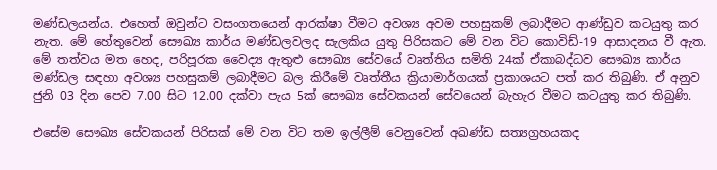මණ්ඩලයන්ය. එහෙත් ඔවුන්ට වසංගතයෙන් ආරක්ෂා වීමට අවශ්‍ය අවම පහසුකම් ලබාදීමට ආණ්ඩුව කටයුතු කර නැත. මේ හේතුවෙන් සෞඛ්‍ය කාර්ය මණ්ඩලවලද සැලකිය යුතු පිරිසකට මේ වන විට කොවිඩ්-19 ආසාදනය වී ඇත. මේ තත්වය මත හෙද, පරිපූරක වෛද්‍ය ඇතුළු සෞඛ්‍ය සේවයේ වෘත්තිය සමිති 24ක් ඒකාබද්ධව සෞඛ්‍ය කාර්ය මණ්ඩල සඳහා අවශ්‍ය පහසුකම් ලබාදීමට බල කිරීමේ වෘත්තීය ක්‍රියාමාර්ගයක් ප්‍රකාශයට පත් කර තිබුණි. ඒ අනුව ජුනි 03 දින පෙව 7.00 සිට 12.00 දක්වා පැය 5ක් සෞඛ්‍ය සේවකයන් සේවයෙන් බැහැර වීමට කටයුතු කර තිබුණි.

එසේම සෞඛ්‍ය සේවකයන් පිරිසක් මේ වන විට තම ඉල්ලීම් වෙනුවෙන් අඛණ්ඩ සත්‍යග්‍රහයකද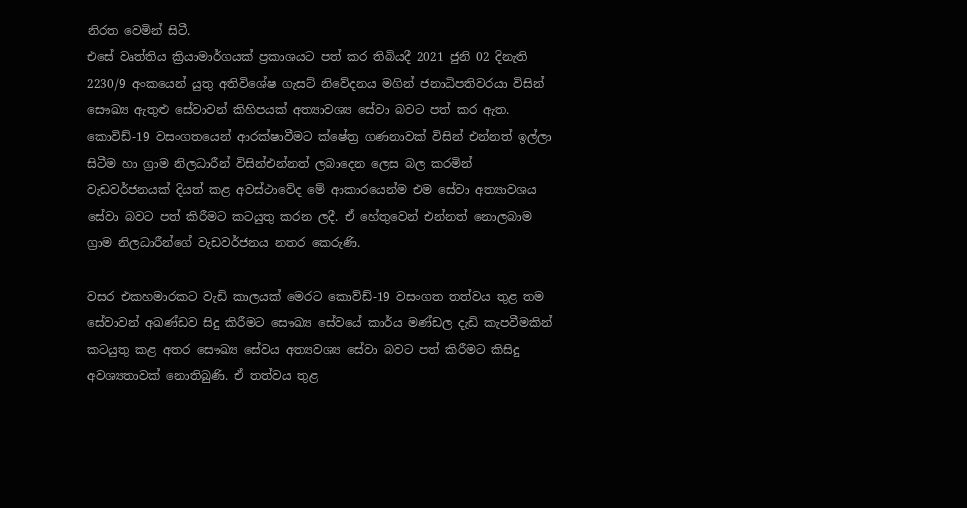නිරත වෙමින් සිටී.
එසේ වෘත්තිය ක්‍රියාමාර්ගයක් ප්‍රකාශයට පත් කර තිබියදී 2021 ජුනි 02 දිනැති 2230/9 අංකයෙන් යුතු අතිවිශේෂ ගැසට් නිවේදනය මගින් ජනාධිපතිවරයා විසින් සෞඛ්‍ය ඇතුළු සේවාවන් කිහිපයක් අත්‍යාවශ්‍ය සේවා බවට පත් කර ඇත. කොවිඩ්-19 වසංගතයෙන් ආරක්ෂාවීමට ක්ෂේත්‍ර ගණනාවක් විසින් එන්නත් ඉල්ලා සිටීම හා ග්‍රාම නිලධාරීන් විසින්එන්නත් ලබාදෙන ලෙස බල කරමින් වැඩවර්ජනයක් දියත් කළ අවස්ථාවේද මේ ආකාරයෙන්ම එම සේවා අත්‍යාවශය සේවා බවට පත් කිරීමට කටයුතු කරන ලදී. ඒ හේතුවෙන් එන්නත් නොලබාම ග්‍රාම නිලධාරීන්ගේ වැඩවර්ජනය නතර කෙරුණි.

වසර එකහමාරකට වැඩි කාලයක් මෙරට කොව්ඩ්-19 වසංගත තත්වය තුළ තම සේවාවන් අඛණ්ඩව සිදු කිරීමට සෞඛ්‍ය සේවයේ කාර්ය මණ්ඩල දැඩි කැපවීමකින් කටයුතු කළ අතර සෞඛ්‍ය සේවය අත්‍යවශ්‍ය සේවා බවට පත් කිරීමට කිසිදු අවශ්‍යතාවක් නොතිබුණි. ඒ තත්වය තුළ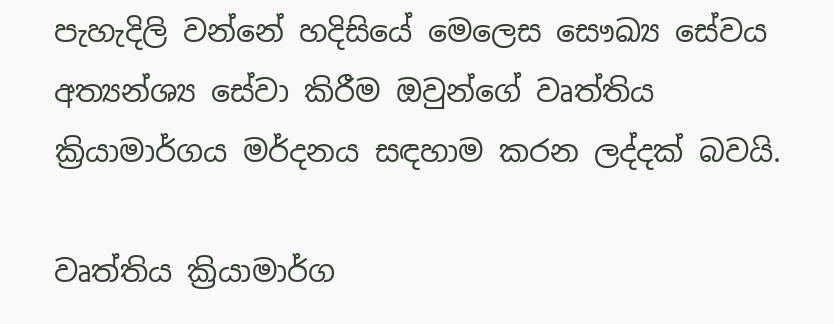පැහැදිලි වන්නේ හදිසියේ මෙලෙස සෞඛ්‍ය සේවය අත්‍යන්‍ශ්‍ය සේවා කිරීම ඔවුන්ගේ වෘත්තිය ක්‍රියාමාර්ගය මර්දනය සඳහාම කරන ලද්දක් බවයි.

වෘත්තිය ක්‍රියාමාර්ග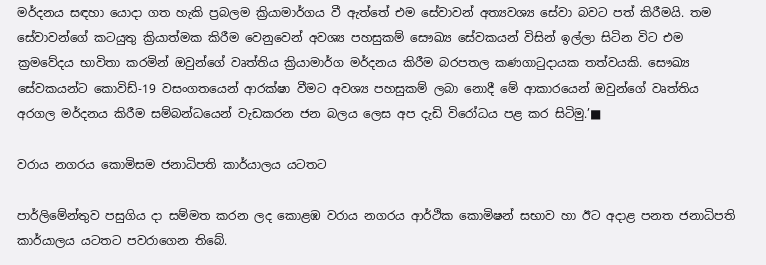මර්දනය සඳහා යොදා ගත හැකි ප්‍රබලම ක්‍රියාමාර්ගය වී ඇත්තේ එම සේවාවන් අත්‍යවශ්‍ය සේවා බවට පත් කිරීමයි. තම සේවාවන්ගේ කටයුතු ක්‍රියාත්මක කිරීම වෙනුවෙන් අවශ්‍ය පහසුකම් සෞඛ්‍ය සේවකයන් විසින් ඉල්ලා සිටින විට එම ක්‍රමවේදය භාවිතා කරමින් ඔවුන්ගේ වෘත්තිය ක්‍රියාමාර්ග මර්දනය කිරීම බරපතල කණගාටුදායක තත්වයකි. සෞඛ්‍ය සේවකයන්ට කොවිඩ්-19 වසංගතයෙන් ආරක්ෂා වීමට අවශ්‍ය පහසුකම් ලබා නොදී මේ ආකාරයෙන් ඔවුන්ගේ වෘත්තිය අරගල මර්දනය කිරීම සම්බන්ධයෙන් වැඩකරන ජන බලය ලෙස අප දැඩි විරෝධය පළ කර සිටිමු.’■

වරාය නගරය කොමිසම ජනාධිපති කාර්යාලය යටතට

පාර්ලිමේන්තුව පසුගිය දා සම්මත කරන ලද කොළඹ වරාය නගරය ආර්ථික කොමිෂන් සභාව හා ඊට අදාළ පනත ජනාධිපති කාර්යාලය යටතට පවරාගෙන තිබේ.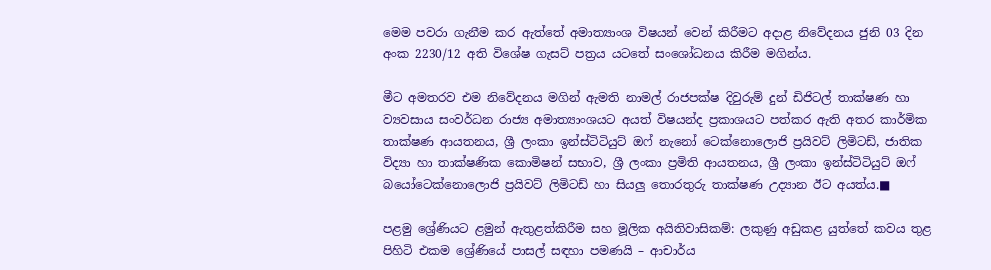මෙම පවරා ගැනීම කර ඇත්තේ අමාත්‍යාංශ විෂයන් වෙන් කිරීමට අදාළ නිවේදනය ජුනි 03 දින අංක 2230/12 අති විශේෂ ගැසට් පත්‍රය යටතේ සංශෝධනය කිරීම මගින්ය.

මීට අමතරව එම නිවේදනය මගින් ඇමති නාමල් රාජපක්ෂ දිවුරුම් දුන් ඩිජිටල් තාක්ෂණ හා ව්‍යවසාය සංවර්ධන රාජ්‍ය අමාත්‍යාංශයට අයත් විෂයන්ද ප්‍රකාශයට පත්කර ඇති අතර කාර්මික තාක්ෂණ ආයතනය, ශ්‍රී ලංකා ඉන්ස්ටිටියුට් ඔෆ් නැනෝ ටෙක්නොලොජි ප්‍රයිවට් ලිමිටඩ්, ජාතික විද්‍යා හා තාක්ෂණික කොමිෂන් සභාව, ශ්‍රී ලංකා ප්‍රමිති ආයතනය, ශ්‍රී ලංකා ඉන්ස්ටිටියුට් ඔෆ් බයෝටෙක්නොලොජි ප්‍රයිවට් ලිමිටඩ් හා සියලු තොරතුරු තාක්ෂණ උද්‍යාන ඊට අයත්ය.■

පළමු ශ්‍රේණියට ළමුන් ඇතුළත්කිරීම සහ මූලික අයිතිවාසිකම්: ලකුණු අඩුකළ යුත්තේ කවය තුළ පිහිටි එකම ශ්‍රේණියේ පාසල් සඳහා පමණයි – ආචාර්ය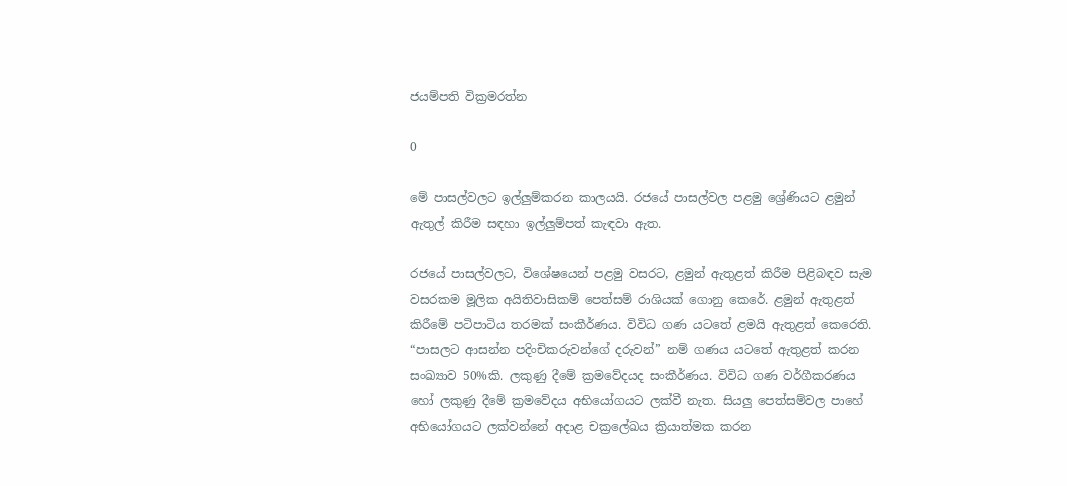ජයම්පති වික්‍රමරත්න

0

මේ පාසල්වලට ඉල්ලුම්කරන කාලයයි. රජයේ පාසල්වල පළමු ශ්‍රේණියට ළමුන් ඇතුල් කිරීම සඳහා ඉල්ලුම්පත් කැඳවා ඇත.

රජයේ පාසල්වලට, විශේෂයෙන් පළමු වසරට, ළමුන් ඇතුළත් කිරීම පිළිබඳව සැම වසරකම මූලික අයිතිවාසිකම් පෙත්සම් රාශියක් ගොනු කෙරේ. ළමුන් ඇතුළත් කිරීමේ පටිපාටිය තරමක් සංකීර්ණය. විවිධ ගණ යටතේ ළමයි ඇතුළත් කෙරෙති. “පාසලට ආසන්න පදිංචිකරුවන්ගේ දරුවන්” නම් ගණය යටතේ ඇතුළත් කරන සංඛ්‍යාව 50%කි. ලකුණු දීමේ ක්‍රමවේදයද සංකීර්ණය. විවිධ ගණ වර්ගීකරණය හෝ ලකුණු දීමේ ක්‍රමවේදය අභියෝගයට ලක්වී නැත. සියලු පෙත්සම්වල පාහේ අභියෝගයට ලක්වන්නේ අදාළ චක්‍රලේඛය ක්‍රියාත්මක කරන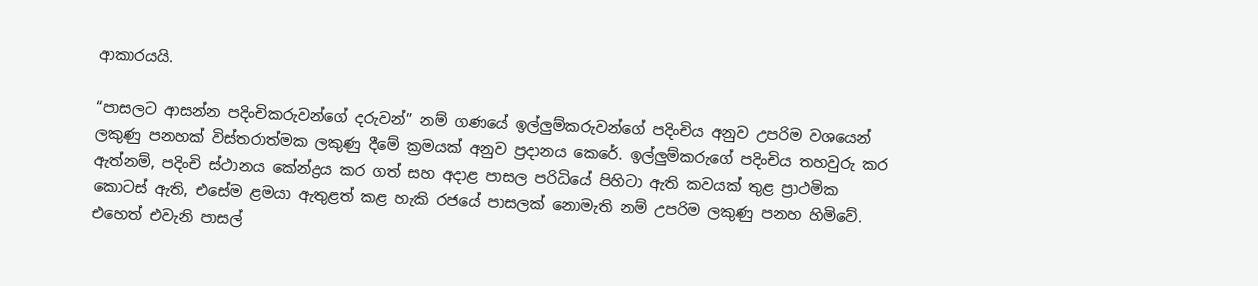ආකාරයයි.

“පාසලට ආසන්න පදිංචිකරුවන්ගේ දරුවන්” නම් ගණයේ ඉල්ලුම්කරුවන්ගේ පදිංචිය අනුව උපරිම වශයෙන් ලකුණු පනහක් විස්තරාත්මක ලකුණු දීමේ ක්‍රමයක් අනුව ප්‍රදානය කෙරේ. ඉල්ලුම්කරුගේ පදිංචිය තහවුරු කර ඇත්නම්, පදිංචි ස්ථානය කේන්ද්‍රය කර ගත් සහ අදාළ පාසල පරිධියේ පිහිටා ඇති කවයක් තුළ ප්‍රාථමික කොටස් ඇති, එසේම ළමයා ඇතුළත් කළ හැකි රජයේ පාසලක් නොමැති නම් උපරිම ලකුණු පනහ හිමිවේ. එහෙත් එවැනි පාසල්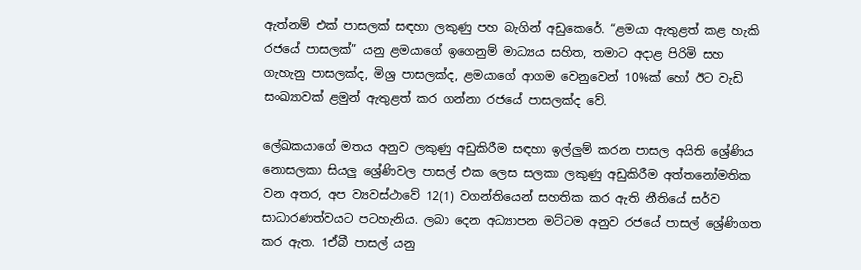ඇත්නම් එක් පාසලක් සඳහා ලකුණු පහ බැගින් අඩුකෙරේ. “ළමයා ඇතුළත් කළ හැකි රජයේ පාසලක්” යනු ළමයාගේ ඉගෙනුම් මාධ්‍යය සහිත, තමාට අදාළ පිරිමි සහ ගැහැනු පාසලක්ද, මිශ්‍ර පාසලක්ද, ළමයාගේ ආගම වෙනුවෙන් 10%ක් හෝ ඊට වැඩි සංඛ්‍යාවක් ළමුන් ඇතුළත් කර ගන්නා රජයේ පාසලක්ද වේ.

ලේඛකයාගේ මතය අනුව ලකුණු අඩුකිරීම සඳහා ඉල්ලුම් කරන පාසල අයිති ශ්‍රේණිය නොසලකා සියලු ශ්‍රේණිවල පාසල් එක ලෙස සලකා ලකුණු අඩුකිරීම අත්තනෝමතික වන අතර, අප ව්‍යවස්ථාවේ 12(1) වගන්තියෙන් සහතික කර ඇති නීතියේ සර්ව සාධාරණත්වයට පටහැනිය. ලබා දෙන අධ්‍යාපන මට්ටම අනුව රජයේ පාසල් ශ්‍රේණිගත කර ඇත. 1ඒබී පාසල් යනු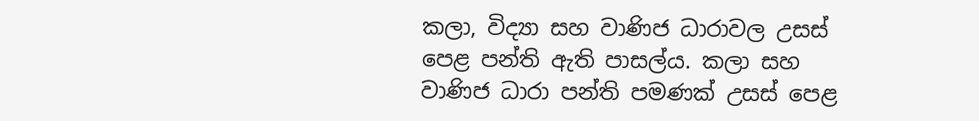කලා, විද්‍යා සහ වාණිජ ධාරාවල උසස් පෙළ පන්ති ඇති පාසල්ය. කලා සහ වාණිජ ධාරා පන්ති පමණක් උසස් පෙළ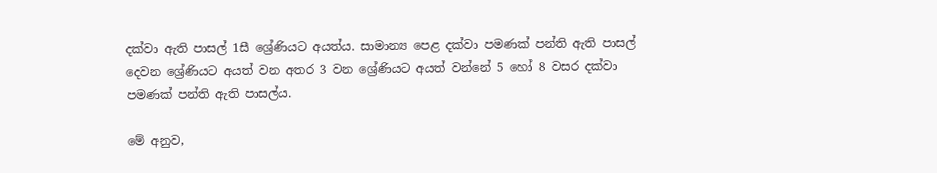දක්වා ඇති පාසල් 1සී ශ්‍රේණියට අයත්ය. සාමාන්‍ය පෙළ දක්වා පමණක් පන්ති ඇති පාසල් දෙවන ශ්‍රේණියට අයත් වන අතර 3 වන ශ්‍රේණියට අයත් වන්නේ 5 හෝ 8 වසර දක්වා පමණක් පන්ති ඇති පාසල්ය.

මේ අනුව,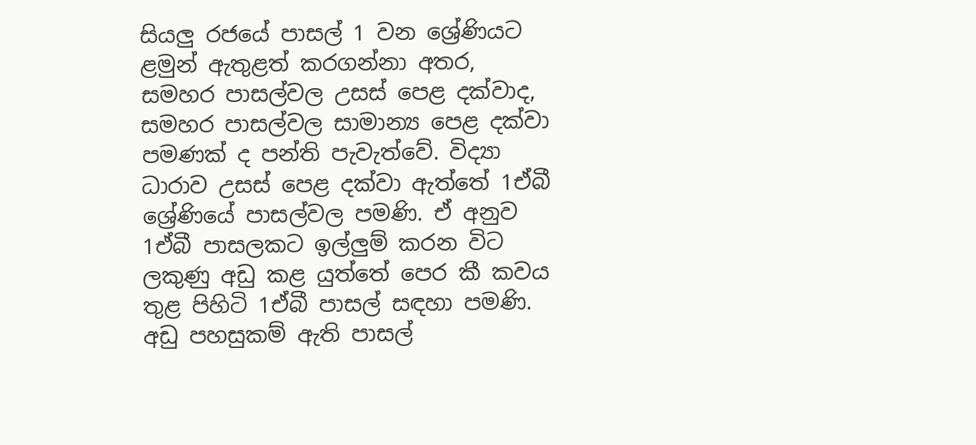සියලු රජයේ පාසල් 1 වන ශ්‍රේණියට ළමුන් ඇතුළත් කරගන්නා අතර, සමහර පාසල්වල උසස් පෙළ දක්වාද, සමහර පාසල්වල සාමාන්‍ය පෙළ දක්වා පමණක් ද පන්ති පැවැත්වේ. විද්‍යා ධාරාව උසස් පෙළ දක්වා ඇත්තේ 1ඒබී ශ්‍රේණියේ පාසල්වල පමණි. ඒ අනුව 1ඒබී පාසලකට ඉල්ලුම් කරන විට ලකුණු අඩු කළ යුත්තේ පෙර කී කවය තුළ පිහිටි 1ඒබී පාසල් සඳහා පමණි. අඩු පහසුකම් ඇති පාසල්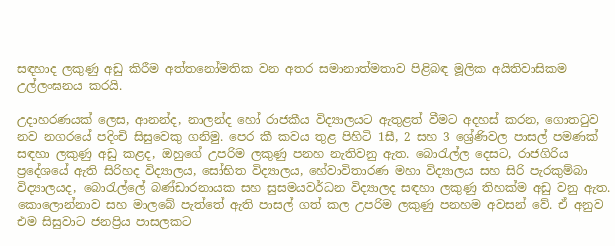සඳහාද ලකුණු අඩු කිරීම අත්තනෝමතික වන අතර සමානාත්මතාව පිළිබඳ මූලික අයිතිවාසිකම උල්ලංඝනය කරයි.

උදාහරණයක් ලෙස, ආනන්ද, නාලන්ද හෝ රාජකීය විද්‍යාලයට ඇතුළත් වීමට අදහස් කරන, ගොතටුව නව නගරයේ පදිංචි සිසුවෙකු ගනිමු. පෙර කී කවය තුළ පිහිටි 1සී, 2 සහ 3 ශ්‍රේණිවල පාසල් පමණක් සඳහා ලකුණු අඩු කළද, ඔහුගේ උපරිම ලකුණු පනහ නැතිවනු ඇත. බොරැල්ල දෙසට, රාජගිරිය ප්‍රදේශයේ ඇති සිරිහද විද්‍යාලය, සෝභිත විද්‍යාලය, හේවාවිතාරණ මහා විද්‍යාලය සහ සිරි පැරකුම්බා විද්‍යාලයද, බොරැල්ලේ බණ්ඩාරනායක සහ සුසමයවර්ධන විද්‍යාලද සඳහා ලකුණු තිහක්ම අඩු වනු ඇත. කොලොන්නාව සහ මාලබේ පැත්තේ ඇති පාසල් ගත් කල උපරිම ලකුණු පනහම අවසන් වේ. ඒ අනුව එම සිසුවාට ජනප්‍රිය පාසලකට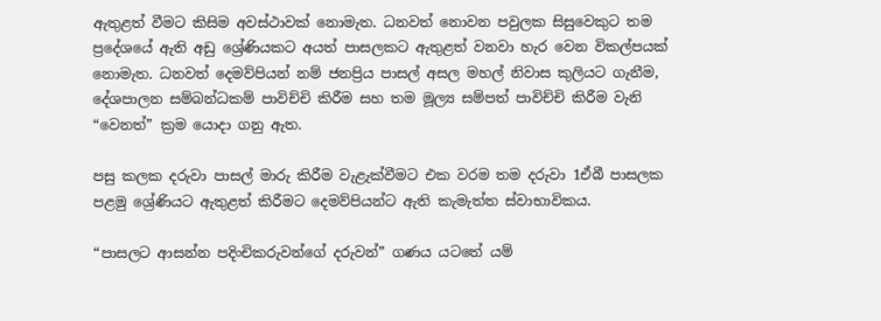ඇතුළත් වීමට කිසිම අවස්ථාවක් නොමැත. ධනවත් නොවන පවුලක සිසුවෙකුට තම ප්‍රදේශයේ ඇති අඩු ශ්‍රේණියකට අයත් පාසලකට ඇතුළත් වනවා හැර වෙන විකල්පයක් නොමැත. ධනවත් දෙමව්පියන් නම් ජනප්‍රිය පාසල් අසල මහල් නිවාස කුලියට ගැනීම, දේශපාලන සම්බන්ධකම් පාවිච්චි කිරීම සහ තම මූල්‍ය සම්පත් පාවිච්චි කිරීම වැනි “වෙනත්” ක්‍රම යොදා ගනු ඇත.

පසු කලක දරුවා පාසල් මාරු කිරීම වැළැක්වීමට එක වරම තම දරුවා 1ඒබී පාසලක පළමු ශ්‍රේණියට ඇතුළත් කිරීමට දෙමව්පියන්ට ඇති කැමැත්ත ස්වාභාවිකය.

“පාසලට ආසන්න පදිංචිකරුවන්ගේ දරුවන්” ගණය යටතේ යම්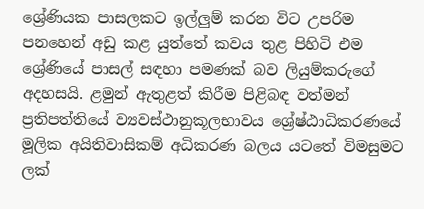ශ්‍රේණියක පාසලකට ඉල්ලුම් කරන විට උපරිම පනහෙන් අඩු කළ යුත්තේ කවය තුළ පිහිටි එම ශ්‍රේණියේ පාසල් සඳහා පමණක් බව ලියුම්කරුගේ අදහසයි. ළමුන් ඇතුළත් කිරීම පිළිබඳ වත්මන් ප්‍රතිපත්තියේ ව්‍යවස්ථානුකූලභාවය ශ්‍රේෂ්ඨාධිකරණයේ මූලික අයිතිවාසිකම් අධිකරණ බලය යටතේ විමසුමට ලක්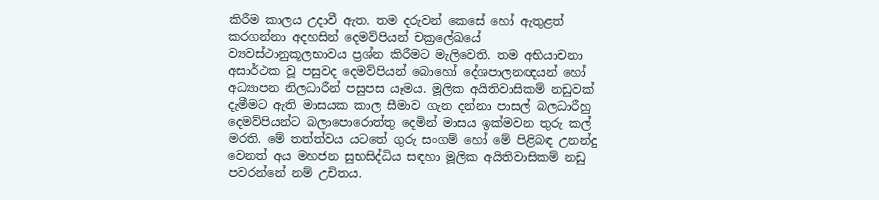කිරීම කාලය උදාවී ඇත. තම දරුවන් කෙසේ හෝ ඇතුළත් කරගන්නා අදහසින් දෙමව්පියන් චක්‍රලේඛයේ ව්‍යවස්ථානුකූලභාවය ප්‍රශ්න කිරීමට මැලිවෙති. තම අභියාචනා අසාර්ථක වූ පසුවද දෙමව්පියන් බොහෝ දේශපාලනඥයන් හෝ අධ්‍යාපන නිලධාරීන් පසුපස යෑමය. මූලික අයිතිවාසිකම් නඩුවක් දැමීමට ඇති මාසයක කාල සීමාව ගැන දන්නා පාසල් බලධාරීහු දෙමව්පියන්ට බලාපොරොත්තු දෙමින් මාසය ඉක්මවන තුරු කල් මරති. මේ තත්ත්වය යටතේ ගුරු සංගම් හෝ මේ පිළිබඳ උනන්දු වෙනත් අය මහජන සුභසිද්ධිය සඳහා මූලික අයිතිවාසිකම් නඩු පවරන්නේ නම් උචිතය.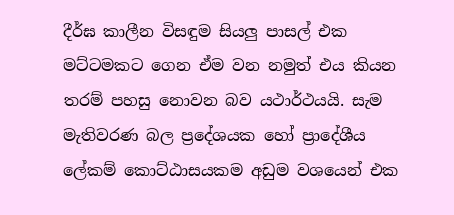දීර්ඝ කාලීන විසඳුම සියලු පාසල් එක මට්ටමකට ගෙන ඒම වන නමුත් එය කියන තරම් පහසු නොවන බව යථාර්ථයයි. සැම මැතිවරණ බල ප්‍රදේශයක හෝ ප්‍රාදේශීය ලේකම් කොට්ඨාසයකම අඩුම වශයෙන් එක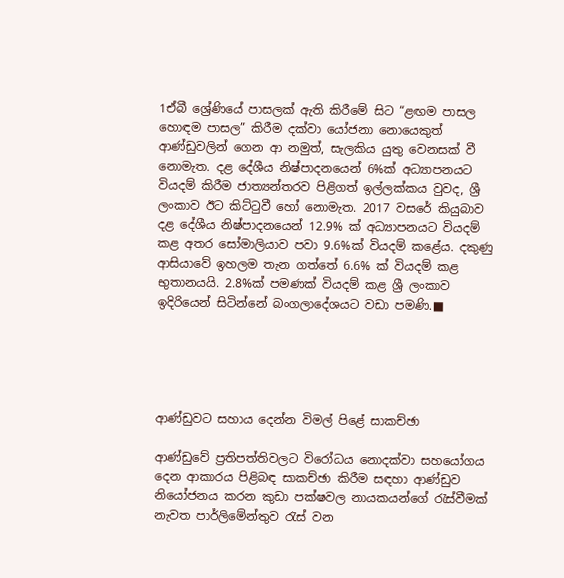1ඒබී ශ්‍රේණියේ පාසලක් ඇති කිරීමේ සිට “ළඟම පාසල හොඳම පාසල” කිරීම දක්වා යෝජනා නොයෙකුත් ආණ්ඩුවලින් ගෙන ආ නමුත්, සැලකිය යුතු වෙනසක් වී නොමැත. දළ දේශීය නිෂ්පාදනයෙන් 6%ක් අධ්‍යාපනයට වියදම් කිරීම ජාත්‍යන්තරව පිළිගත් ඉල්ලක්කය වුවද, ශ්‍රී ලංකාව ඊට කිට්ටුවී හෝ නොමැත. 2017 වසරේ කියුබාව දළ දේශීය නිෂ්පාදනයෙන් 12.9% ක් අධ්‍යාපනයට වියදම් කළ අතර සෝමාලියාව පවා 9.6%ක් වියදම් කළේය. දකුණු ආසියාවේ ඉහලම තැන ගත්තේ 6.6% ක් වියදම් කළ භුතානයයි. 2.8%ක් පමණක් වියදම් කළ ශ්‍රී ලංකාව ඉදිරියෙන් සිටින්නේ බංගලාදේශයට වඩා පමණි.■





ආණ්ඩුවට සහාය දෙන්න විමල් පිළේ සාකච්ඡා

ආණ්ඩුවේ ප්‍රතිපත්තිවලට විරෝධය නොදක්වා සහයෝගය දෙන ආකාරය පිළිබඳ සාකච්ඡා කිරීම සඳහා ආණ්ඩුව නියෝජනය කරන කුඩා පක්ෂවල නායකයන්ගේ රැස්වීමක් නැවත පාර්ලිමේන්තුව රැස් වන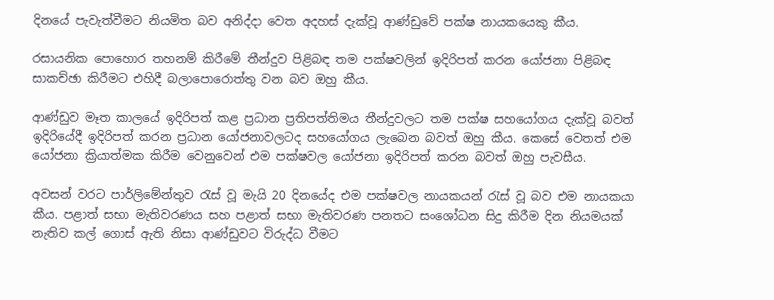දිනයේ පැවැත්වීමට නියමිත බව අනිද්දා වෙත අදහස් දැක්වූ ආණ්ඩුවේ පක්ෂ නායකයෙකු කීය.

රසායනික පොහොර තහනම් කිරීමේ තීන්දුව පිළිබඳ තම පක්ෂවලින් ඉදිරිපත් කරන යෝජනා පිළිබඳ සාකච්ඡා කිරීමට එහිදී බලාපොරොත්තු වන බව ඔහු කීය.

ආණ්ඩුව මෑත කාලයේ ඉදිරිපත් කළ ප්‍රධාන ප්‍රතිපත්තිමය තීන්දුවලට තම පක්ෂ සහයෝගය දැක්වූ බවත් ඉදිරියේදී ඉදිරිපත් කරන ප්‍රධාන යෝජනාවලටද සහයෝගය ලැබෙන බවත් ඔහු කීය. කෙසේ වෙතත් එම යෝජනා ක්‍රියාත්මක කිරීම වෙනුවෙන් එම පක්ෂවල යෝජනා ඉදිරිපත් කරන බවත් ඔහු පැවසීය.

අවසන් වරට පාර්ලිමේන්තුව රැස් වූ මැයි 20 දිනයේද එම පක්ෂවල නායකයන් රැස් වූ බව එම නායකයා කීය. පළාත් සභා මැතිවරණය සහ පළාත් සභා මැතිවරණ පනතට සංශෝධන සිදු කිරීම දින නියමයක් නැතිව කල් ගොස් ඇති නිසා ආණ්ඩුවට විරුද්ධ වීමට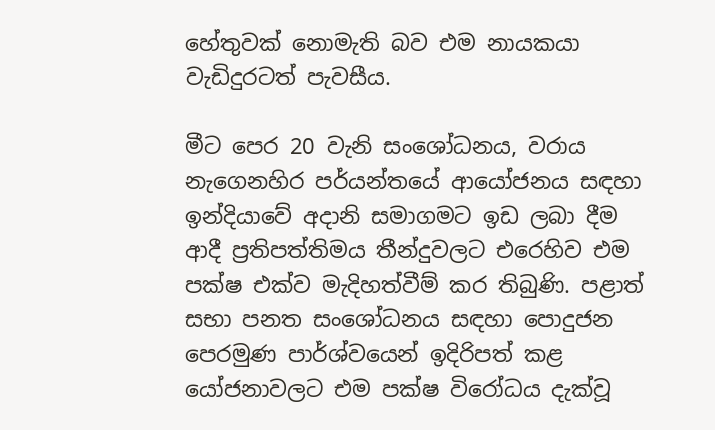හේතුවක් නොමැති බව එම නායකයා වැඩිදුරටත් පැවසීය.

මීට පෙර 20 වැනි සංශෝධනය, වරාය නැගෙනහිර පර්යන්තයේ ආයෝජනය සඳහා ඉන්දියාවේ අදානි සමාගමට ඉඩ ලබා දීම ආදී ප්‍රතිපත්තිමය තීන්දුවලට එරෙහිව එම පක්ෂ එක්ව මැදිහත්වීම් කර තිබුණි. පළාත් සභා පනත සංශෝධනය සඳහා පොදුජන පෙරමුණ පාර්ශ්වයෙන් ඉදිරිපත් කළ යෝජනාවලට එම පක්ෂ විරෝධය දැක්වූ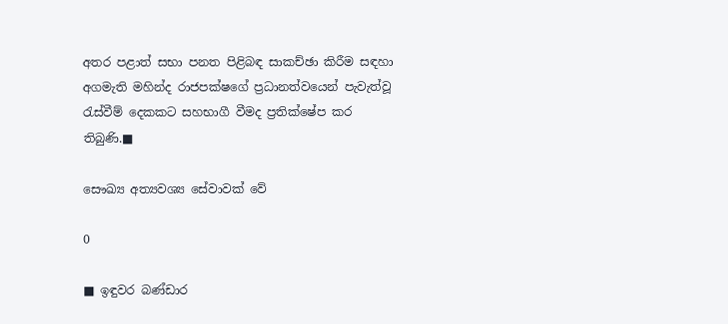අතර පළාත් සභා පනත පිළිබඳ සාකච්ඡා කිරීම සඳහා අගමැති මහින්ද රාජපක්ෂගේ ප්‍රධානත්වයෙන් පැවැත්වූ රැස්වීම් දෙකකට සහභාගී වීමද ප්‍රතික්ෂේප කර තිබුණි.■

සෞඛ්‍ය අත්‍යවශ්‍ය සේවාවක් වේ

0

■ ඉඳුවර බණ්ඩාර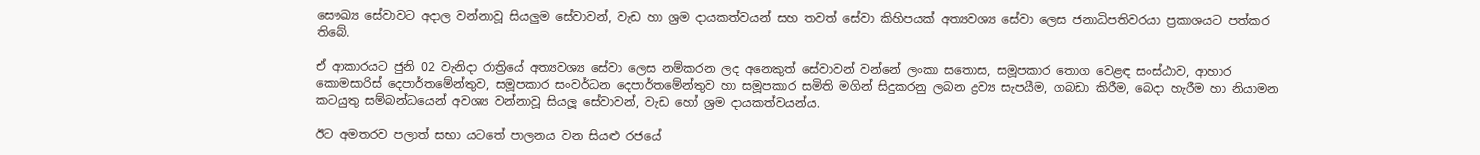සෞඛ්‍ය සේවාවට අදාල වන්නාවූ සියලුම සේවාවන්, වැඩ හා ශ්‍රම දායකත්වයන් සහ තවත් සේවා කිහිපයක් අත්‍යවශ්‍ය සේවා ලෙස ජනාධිපතිවරයා ප්‍රකාශයට පත්කර තිබේ.

ඒ ආකාරයට ජුනි 02 වැනිදා රාත්‍රියේ අත්‍යවශ්‍ය සේවා ලෙස නම්කරන ලද අනෙකුත් සේවාවන් වන්නේ ලංකා සතොස, සමූපකාර තොග වෙළඳ සංස්ඨාව, ආහාර කොමසාරිස් දෙපාර්තමේන්තුව, සමූපකාර සංවර්ධන දෙපාර්තමේන්තුව හා සමූපකාර සමිති මගින් සිදුකරනු ලබන ද්‍රව්‍ය සැපයීම, ගබඩා කිරීම, බෙදා හැරීම හා නියාමන කටයුතු සම්බන්ධයෙන් අවශ්‍ය වන්නාවූ සියලූ සේවාවන්, වැඩ හෝ ශ්‍රම දායකත්වයන්ය.

ඊට අමතරව පලාත් සභා යටතේ පාලනය වන සියළු රජයේ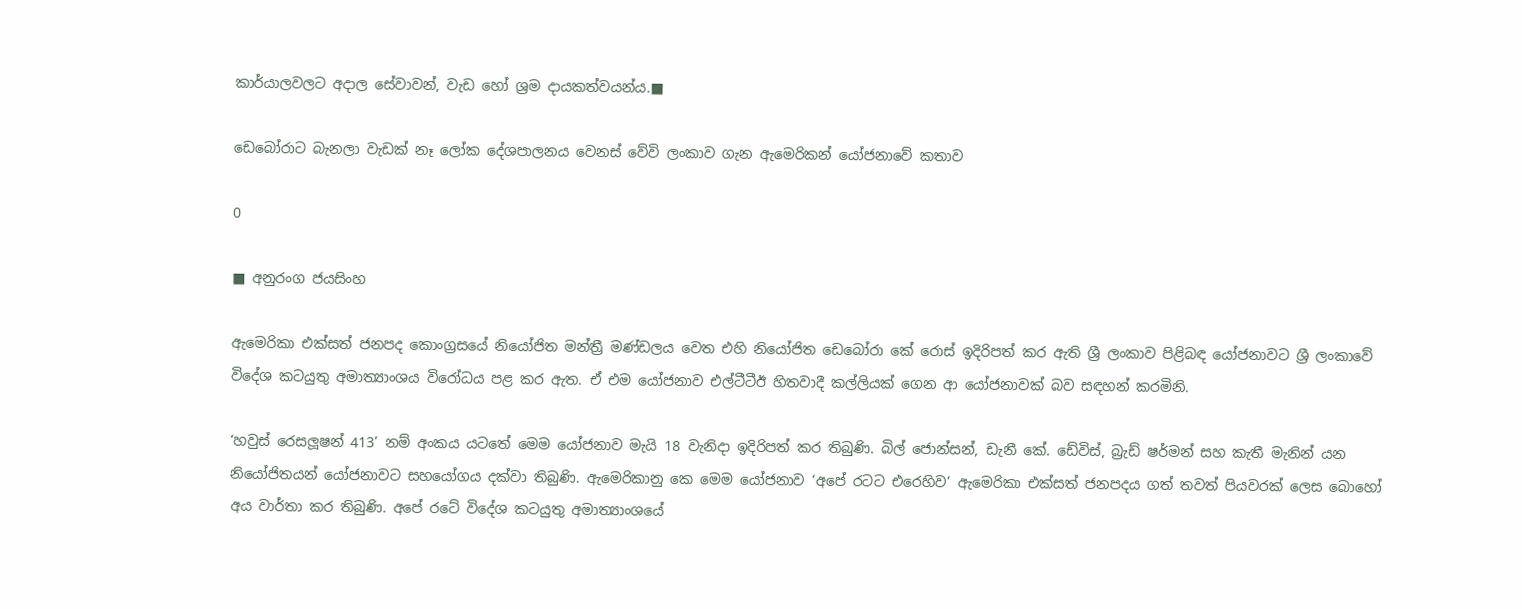කාර්යාලවලට අදාල සේවාවන්, වැඩ හෝ ශ්‍රම දායකත්වයන්ය.■

ඩෙබෝරාට බැනලා වැඩක් නෑ ලෝක දේශපාලනය වෙනස් වේවි ලංකාව ගැන ඇමෙරිකන් යෝජනාවේ කතාව

0

■ අනුරංග ජයසිංහ

ඇමෙරිකා එක්සත් ජනපද කොංග්‍රසයේ නියෝජිත මන්ත්‍රී මණ්ඩලය වෙත එහි නියෝජිත ඩෙබෝරා කේ රොස් ඉදිරිපත් කර ඇති ශ්‍රී ලංකාව පිළිබඳ යෝජනාවට ශ්‍රී ලංකාවේ විදේශ කටයුතු අමාත්‍යාංශය විරෝධය පළ කර ඇත. ඒ එම යෝජනාව එල්ටීටීඊ හිතවාදී කල්ලියක් ගෙන ආ යෝජනාවක් බව සඳහන් කරමිනි.

‘හවුස් රෙසලූෂන් 413’ නම් අංකය යටතේ මෙම යෝජනාව මැයි 18 වැනිදා ඉදිරිපත් කර තිබුණි. බිල් ජොන්සන්, ඩැනී කේ. ඩේවිස්, බ්‍රැඩ් ෂර්මන් සහ කැතී මැනින් යන නියෝජිතයන් යෝජනාවට සහයෝගය දක්වා තිබුණි. ඇමෙරිකානු කෙ මෙම යෝජනාව ‘අපේ රටට එරෙහිව’ ඇමෙරිකා එක්සත් ජනපදය ගත් තවත් පියවරක් ලෙස බොහෝ අය වාර්තා කර තිබුණි. අපේ රටේ විදේශ කටයුතු අමාත්‍යාංශයේ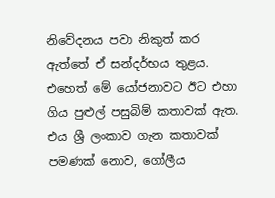නිවේදනය පවා නිකුත් කර ඇත්තේ ඒ සන්දර්භය තුළය. එහෙත් මේ යෝජනාවට ඊට එහා ගිය පුළුල් පසුබිම් කතාවක් ඇත. එය ශ්‍රී ලංකාව ගැන කතාවක් පමණක් නොව, ගෝලීය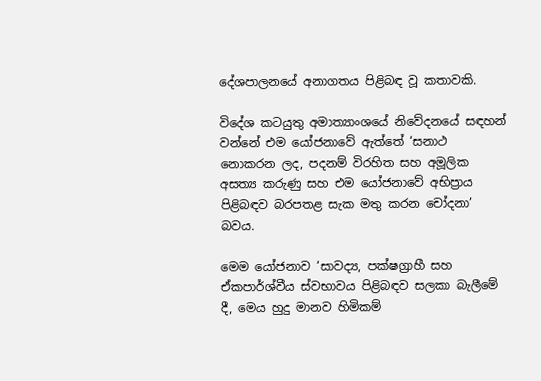දේශපාලනයේ අනාගතය පිළිබඳ වූ කතාවකි.

විදේශ කටයුතු අමාත්‍යාංශයේ නිවේදනයේ සඳහන් වන්නේ එම යෝජනාවේ ඇත්තේ ‘සනාථ නොකරන ලද, පදනම් විරහිත සහ අමූලික අසත්‍ය කරුණු සහ එම යෝජනාවේ අභිප්‍රාය පිළිබඳව බරපතළ සැක මතු කරන චෝදනා’ බවය.

මෙම යෝජනාව ‘සාවද්‍ය, පක්ෂග්‍රාහී සහ ඒකපාර්ශ්වීය ස්වභාවය පිළිබඳව සලකා බැලීමේ දී, මෙය හුදු මානව හිමිකම්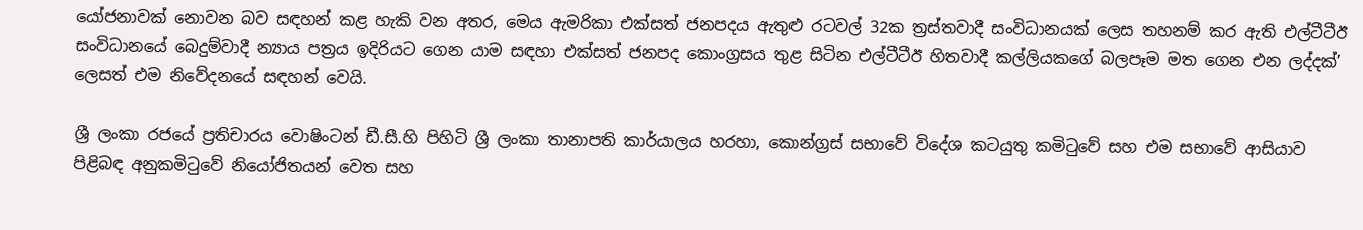යෝජනාවක් නොවන බව සඳහන් කළ හැකි වන අතර, මෙය ඇමරිකා එක්සත් ජනපදය ඇතුළු රටවල් 32ක ත්‍රස්තවාදී සංවිධානයක් ලෙස තහනම් කර ඇති එල්ටීටීඊ සංවිධානයේ බෙදුම්වාදී න්‍යාය පත්‍රය ඉදිරියට ගෙන යාම සඳහා එක්සත් ජනපද කොංග්‍රසය තුළ සිටින එල්ටීටීඊ හිතවාදී කල්ලියකගේ බලපෑම මත ගෙන එන ලද්දක්’ ලෙසත් එම නිවේදනයේ සඳහන් වෙයි.

ශ්‍රී ලංකා රජයේ ප්‍රතිචාරය වොෂිංටන් ඩී.සී.හි පිහිටි ශ්‍රී ලංකා තානාපති කාර්යාලය හරහා, කොන්ග්‍රස් සභාවේ විදේශ කටයුතු කමිටුවේ සහ එම සභාවේ ආසියාව පිළිබඳ අනුකමිටුවේ නියෝජිතයන් වෙත සහ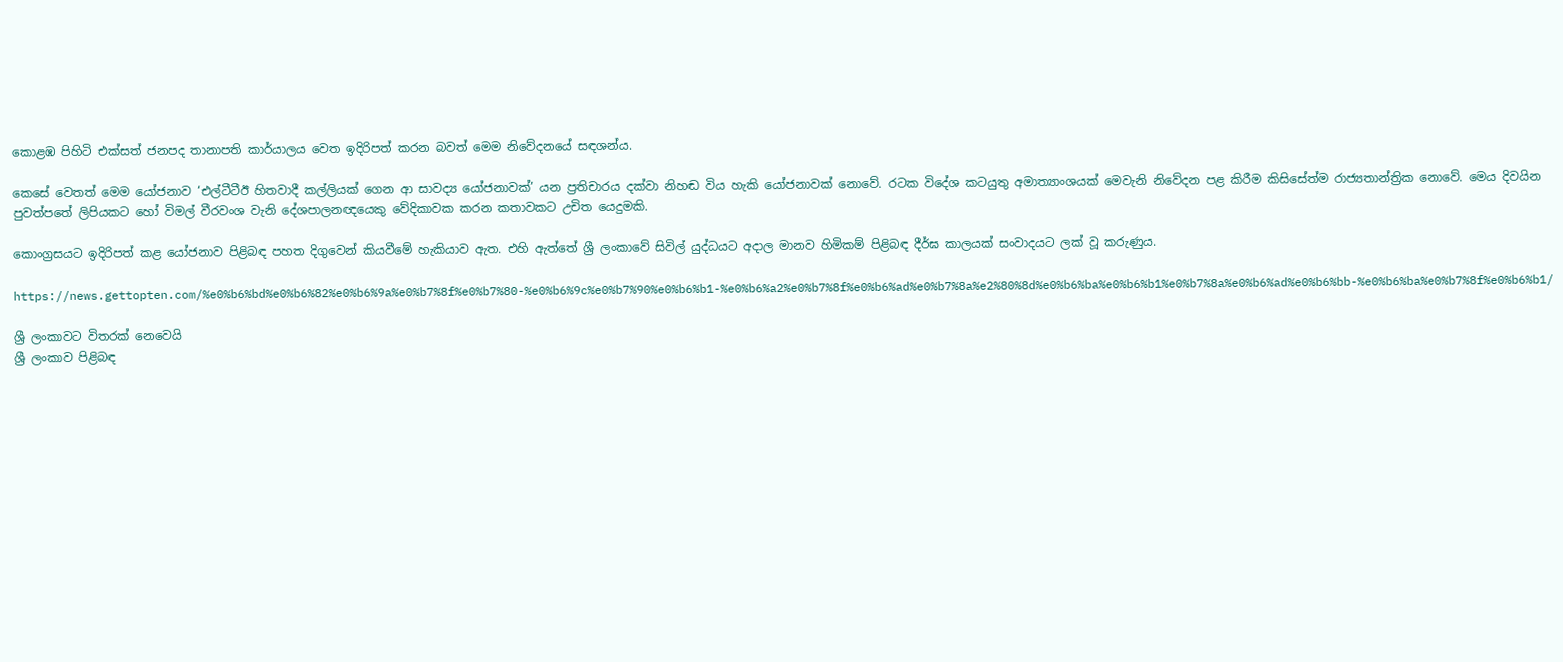කොළඹ පිහිටි එක්සත් ජනපද තානාපති කාර්යාලය වෙත ඉදිරිපත් කරන බවත් මෙම නිවේදනයේ සඳශන්ය.

කෙසේ වෙතත් මෙම යෝජනාව ‘එල්ටීටීඊ හිතවාදී කල්ලියක් ගෙන ආ සාවද්‍ය යෝජනාවක්’ යන ප්‍රතිචාරය දක්වා නිහඬ විය හැකි යෝජනාවක් නොවේ. රටක විදේශ කටයුතු අමාත්‍යාංශයක් මෙවැනි නිවේදන පළ කිරීම කිසිසේත්ම රාජ්‍යතාන්ත්‍රික නොවේ. මෙය දිවයින පුවත්පතේ ලිපියකට හෝ විමල් වීරවංශ වැනි දේශපාලනඥයෙකු වේදිකාවක කරන කතාවකට උචිත යෙදුමකි.

කොංග්‍රසයට ඉදිරිපත් කළ යෝජනාව පිළිබඳ පහත දිගුවෙන් කියවීමේ හැකියාව ඇත. එහි ඇත්තේ ශ්‍රී ලංකාවේ සිවිල් යුද්ධයට අදාල මානව හිමිකම් පිළිබඳ දීර්ඝ කාලයක් සංවාදයට ලක් වූ කරුණුය.

https://news.gettopten.com/%e0%b6%bd%e0%b6%82%e0%b6%9a%e0%b7%8f%e0%b7%80-%e0%b6%9c%e0%b7%90%e0%b6%b1-%e0%b6%a2%e0%b7%8f%e0%b6%ad%e0%b7%8a%e2%80%8d%e0%b6%ba%e0%b6%b1%e0%b7%8a%e0%b6%ad%e0%b6%bb-%e0%b6%ba%e0%b7%8f%e0%b6%b1/

ශ්‍රී ලංකාවට විතරක් නෙවෙයි
ශ්‍රී ලංකාව පිළිබඳ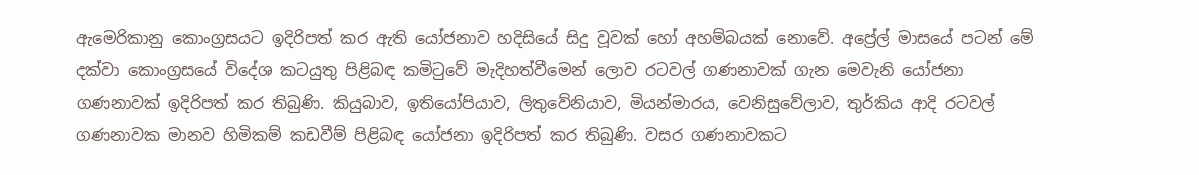ඇමෙරිකානු කොංග්‍රසයට ඉදිරිපත් කර ඇති යෝජනාව හදිසියේ සිදු වූවක් හෝ අහම්බයක් නොවේ. අප්‍රේල් මාසයේ පටන් මේ දක්වා කොංග්‍රසයේ විදේශ කටයුතු පිළිබඳ කමිටුවේ මැදිහත්වීමෙන් ලොව රටවල් ගණනාවක් ගැන මෙවැනි යෝජනා ගණනාවක් ඉදිරිපත් කර තිබුණි. කියුබාව, ඉතියෝපියාව, ලිතුවේනියාව, මියන්මාරය, වෙනිසුවේලාව, තුර්කිය ආදි රටවල් ගණනාවක මානව හිමිකම් කඩවීම් පිළිබඳ යෝජනා ඉදිරිපත් කර තිබුණි. වසර ගණනාවකට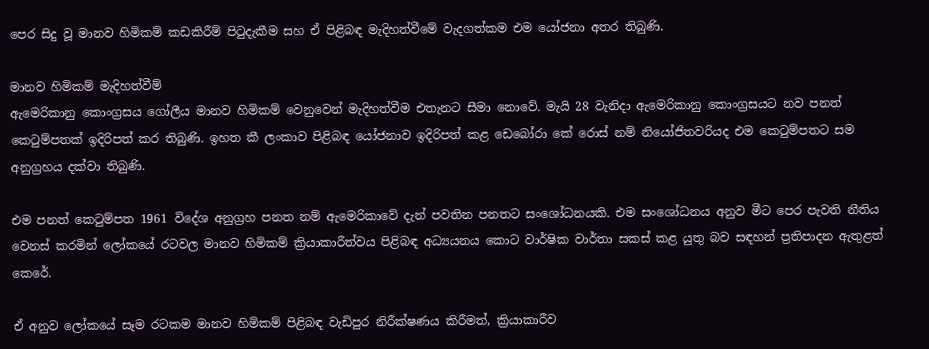පෙර සිදු වූ මානව හිමිකම් කඩකිරීම් පිටුදැකීම සහ ඒ පිළිබඳ මැදිහත්වීමේ වැදගත්කම එම යෝජනා අතර තිබුණි.

මානව හිමිකම් මැදිහත්වීම්
ඇමෙරිකානු කොංග්‍රසය ගෝලීය මානව හිමිකම් වෙනුවෙන් මැදිහත්වීම එතැනට සීමා නොවේ. මැයි 28 වැනිදා ඇමෙරිකානු කොංග්‍රසයට නව පනත් කෙටුම්පතක් ඉදිරිපත් කර තිබුණි. ඉහත කී ලංකාව පිළිබඳ යෝජනාව ඉදිරිපත් කළ ඩෙබෝරා කේ රොස් නම් නියෝජිතවරියද එම කෙටුම්පතට සම අනුග්‍රහය දක්වා තිබුණි.

එම පනත් කෙටුම්පත 1961 විදේශ අනුග්‍රහ පනත නම් ඇමෙරිකාවේ දැන් පවතින පනතට සංශෝධනයකි. එම සංශෝධනය අනුව මීට පෙර පැවති නීතිය වෙනස් කරමින් ලෝකයේ රටවල මානව හිමිකම් ක්‍රියාකාරීත්වය පිළිබඳ අධ්‍යයනය කොට වාර්ෂික වාර්තා සකස් කළ යුතු බව සඳහන් ප්‍රතිපාදන ඇතුළත් කෙරේ.

ඒ අනුව ලෝකයේ සෑම රටකම මානව හිමිකම් පිළිබඳ වැඩිපුර නිරීක්ෂණය කිරීමත්, ක්‍රියාකාරීව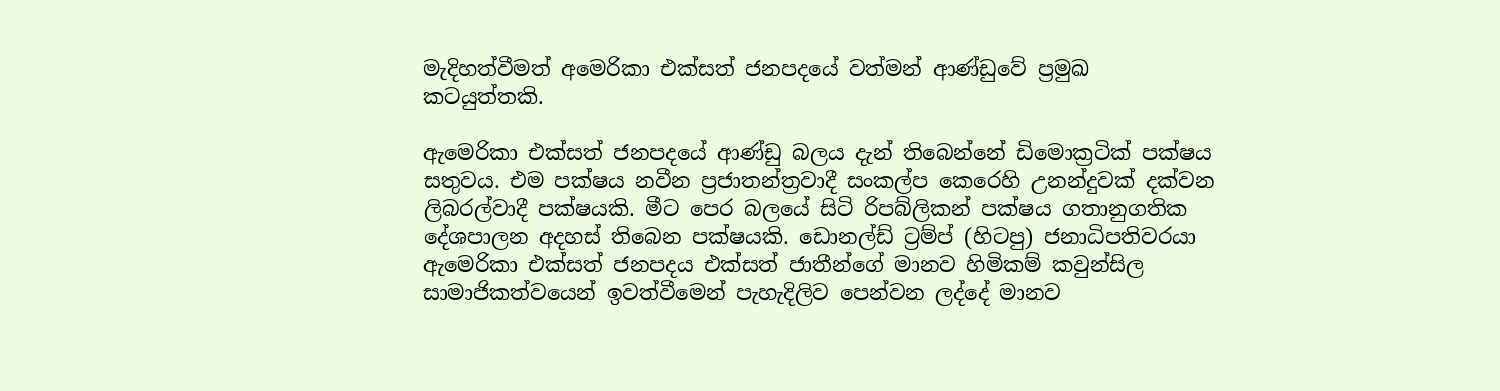මැදිහත්වීමත් අමෙරිකා එක්සත් ජනපදයේ වත්මන් ආණ්ඩුවේ ප්‍රමුඛ කටයුත්තකි.

ඇමෙරිකා එක්සත් ජනපදයේ ආණ්ඩු බලය දැන් තිබෙන්නේ ඩිමොක්‍රටික් පක්ෂය සතුවය. එම පක්ෂය නවීන ප්‍රජාතන්ත්‍රවාදී සංකල්ප කෙරෙහි උනන්දුවක් දක්වන ලිබරල්වාදී පක්ෂයකි. මීට පෙර බලයේ සිටි රිපබ්ලිකන් පක්ෂය ගතානුගතික දේශපාලන අදහස් තිබෙන පක්ෂයකි. ඩොනල්ඩ් ට්‍රම්ප් (හිටපු) ජනාධිපතිවරයා ඇමෙරිකා එක්සත් ජනපදය එක්සත් ජාතීන්ගේ මානව හිමිකම් කවුන්සිල සාමාජිකත්වයෙන් ඉවත්වීමෙන් පැහැදිලිව පෙන්වන ලද්දේ මානව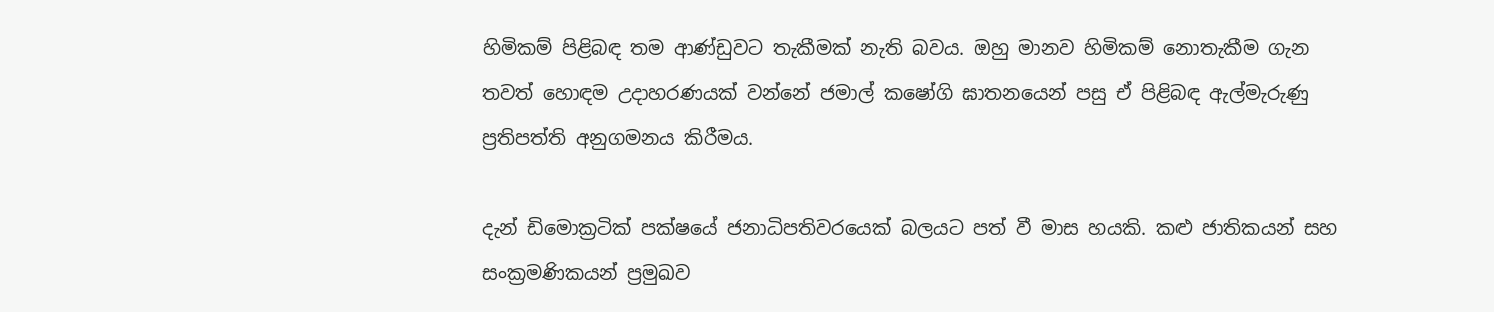හිමිකම් පිළිබඳ තම ආණ්ඩුවට තැකීමක් නැති බවය. ඔහු මානව හිමිකම් නොතැකීම ගැන තවත් හොඳම උදාහරණයක් වන්නේ ජමාල් කෂෝගි ඝාතනයෙන් පසු ඒ පිළිබඳ ඇල්මැරුණු ප්‍රතිපත්ති අනුගමනය කිරීමය.

දැන් ඩිමොක්‍රටික් පක්ෂයේ ජනාධිපතිවරයෙක් බලයට පත් වී මාස හයකි. කළු ජාතිකයන් සහ සංක්‍රමණිකයන් ප්‍රමුඛව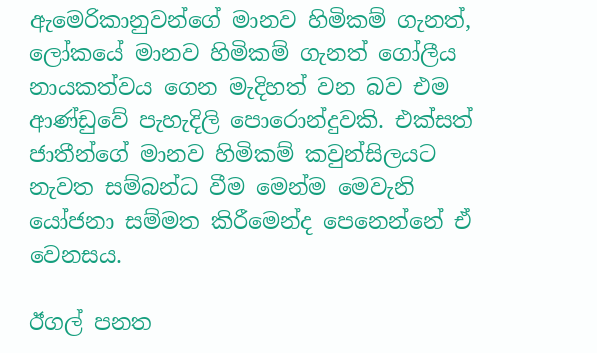ඇමෙරිකානුවන්ගේ මානව හිමිකම් ගැනත්, ලෝකයේ මානව හිමිකම් ගැනත් ගෝලීය නායකත්වය ගෙන මැදිහත් වන බව එම ආණ්ඩුවේ පැහැදිලි පොරොන්දුවකි. එක්සත් ජාතීන්ගේ මානව හිමිකම් කවුන්සිලයට නැවත සම්බන්ධ වීම මෙන්ම මෙවැනි යෝජනා සම්මත කිරීමෙන්ද පෙනෙන්නේ ඒ වෙනසය.

ඊගල් පනත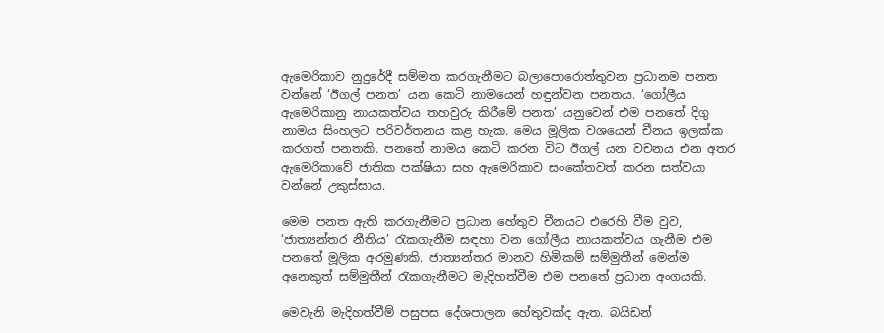ඇමෙරිකාව නුදුරේදී සම්මත කරගැනීමට බලාපොරොත්තුවන ප්‍රධානම පනත වන්නේ ‘ඊගල් පනත’ යන කෙටි නාමයෙන් හඳුන්වන පනතය. ‘ගෝලීය ඇමෙරිකානු නායකත්වය තහවුරු කිරීමේ පනත’ යනුවෙන් එම පනතේ දිගු නාමය සිංහලට පරිවර්තනය කළ හැක. මෙය මූලික වශයෙන් චීනය ඉලක්ක කරගත් පනතකි. පනතේ නාමය කෙටි කරන විට ඊගල් යන වචනය එන අතර ඇමෙරිකාවේ ජාතික පක්ෂියා සහ ඇමෙරිකාව සංකේතවත් කරන සත්වයා වන්නේ උකුස්සාය.

මෙම පනත ඇති කරගැනීමට ප්‍රධාන හේතුව චීනයට එරෙහි වීම වුව, ‘ජාත්‍යන්තර නීතිය’ රැකගැනීම සඳහා වන ගෝලීය නායකත්වය ගැනීම එම පනතේ මූලික අරමුණකි. ජාත්‍යන්තර මානව හිමිකම් සම්මුතීන් මෙන්ම අනෙකුත් සම්මුතීන් රැකගැනීමට මැදිහත්වීම එම පනතේ ප්‍රධාන අංගයකි.

මෙවැනි මැදිහත්වීම් පසුපස දේශපාලන හේතුවක්ද ඇත. බයිඩන්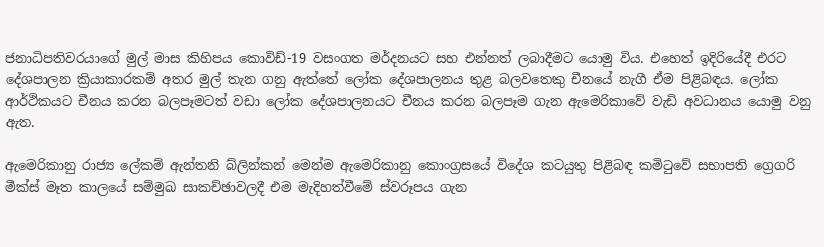ජනාධිපතිවරයාගේ මුල් මාස කිහිපය කොවිඩ්-19 වසංගත මර්දනයට සහ එන්නත් ලබාදීමට යොමු විය. එහෙත් ඉදිරියේදී එරට දේශපාලන ක්‍රියාකාරකම් අතර මුල් තැන ගනු ඇත්තේ ලෝක දේශපාලනය තුළ බලවතෙකු චීනයේ නැගී ඒම පිළිබඳය. ලෝක ආර්ථිකයට චීනය කරන බලපෑමටත් වඩා ලෝක දේශපාලනයට චීනය කරන බලපෑම ගැන ඇමෙරිකාවේ වැඩි අවධානය යොමු වනු ඇත.

ඇමෙරිකානු රාජ්‍ය ලේකම් ඇන්තනි බ්ලින්කන් මෙන්ම ඇමෙරිකානු කොංග්‍රසයේ විදේශ කටයුතු පිළිබඳ කමිටුවේ සභාපති ග්‍රෙගරි මීක්ස් මෑත කාලයේ සම්මුඛ සාකච්ඡාවලදී එම මැදිහත්වීමේ ස්වරූපය ගැන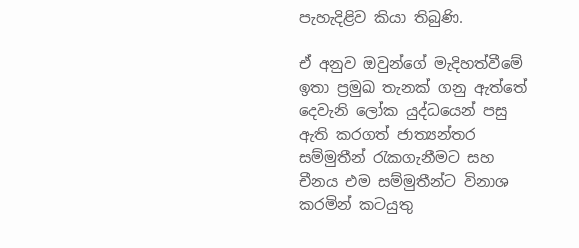පැහැදිළිව කියා තිබුණි.

ඒ අනුව ඔවුන්ගේ මැදිහත්වීමේ ඉතා ප්‍රමුඛ තැනක් ගනු ඇත්තේ දෙවැනි ලෝක යුද්ධයෙන් පසු ඇති කරගත් ජාත්‍යන්තර සම්මුතීන් රැකගැනීමට සහ චීනය එම සම්මුතීන්ට විනාශ කරමින් කටයුතු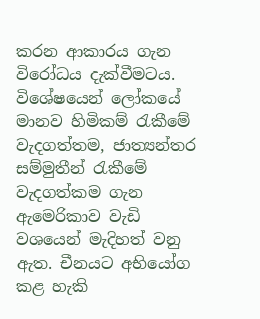කරන ආකාරය ගැන විරෝධය දැක්වීමටය. විශේෂයෙන් ලෝකයේ මානව හිමිකම් රැකීමේ වැදගත්තම, ජාත්‍යන්තර සම්මුතීන් රැකීමේ වැදගත්කම ගැන ඇමෙරිකාව වැඩි වශයෙන් මැදිහත් වනු ඇත. චීනයට අභියෝග කළ හැකි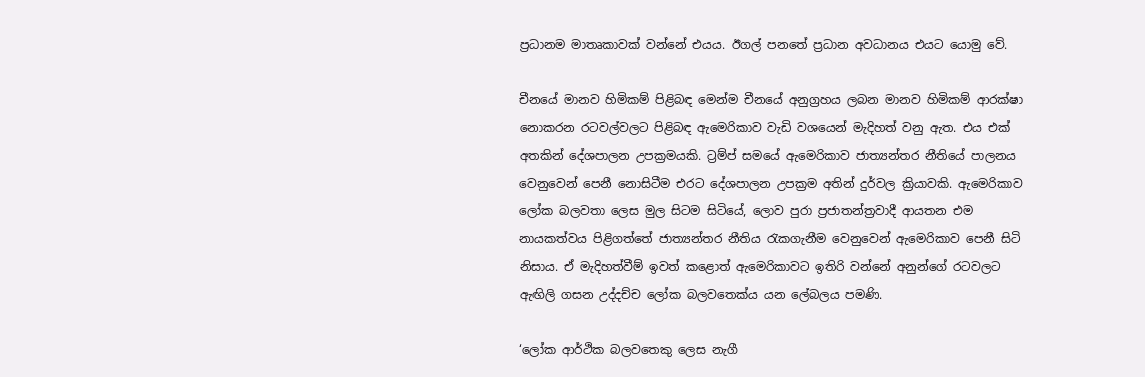ප්‍රධානම මාතෘකාවක් වන්නේ එයය. ඊගල් පනතේ ප්‍රධාන අවධානය එයට යොමු වේ.

චීනයේ මානව හිමිකම් පිළිබඳ මෙන්ම චීනයේ අනුග්‍රහය ලබන මානව හිමිකම් ආරක්ෂා නොකරන රටවල්වලට පිළිබඳ ඇමෙරිකාව වැඩි වශයෙන් මැදිහත් වනු ඇත. එය එක් අතකින් දේශපාලන උපක්‍රමයකි. ට්‍රම්ප් සමයේ ඇමෙරිකාව ජාත්‍යන්තර නීතියේ පාලනය වෙනුවෙන් පෙනී නොසිටීම එරට දේශපාලන උපක්‍රම අතින් දුර්වල ක්‍රියාවකි. ඇමෙරිකාව ලෝක බලවතා ලෙස මුල සිටම සිටියේ, ලොව පුරා ප්‍රජාතන්ත්‍රවාදී ආයතන එම නායකත්වය පිළිගත්තේ ජාත්‍යන්තර නීතිය රැකගැනීම වෙනුවෙන් ඇමෙරිකාව පෙනී සිටි නිසාය. ඒ මැදිහත්වීම් ඉවත් කළොත් ඇමෙරිකාවට ඉතිරි වන්නේ අනුන්ගේ රටවලට ඇඟිලි ගසන උද්දච්ච ලෝක බලවතෙක්ය යන ලේබලය පමණි.

‘ලෝක ආර්ථික බලවතෙකු ලෙස නැගී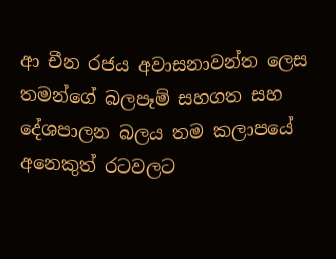ආ චීන රජය අවාසනාවන්ත ලෙස තමන්ගේ බලපෑම් සහගත සහ දේශපාලන බලය තම කලාපයේ අනෙකුත් රටවලට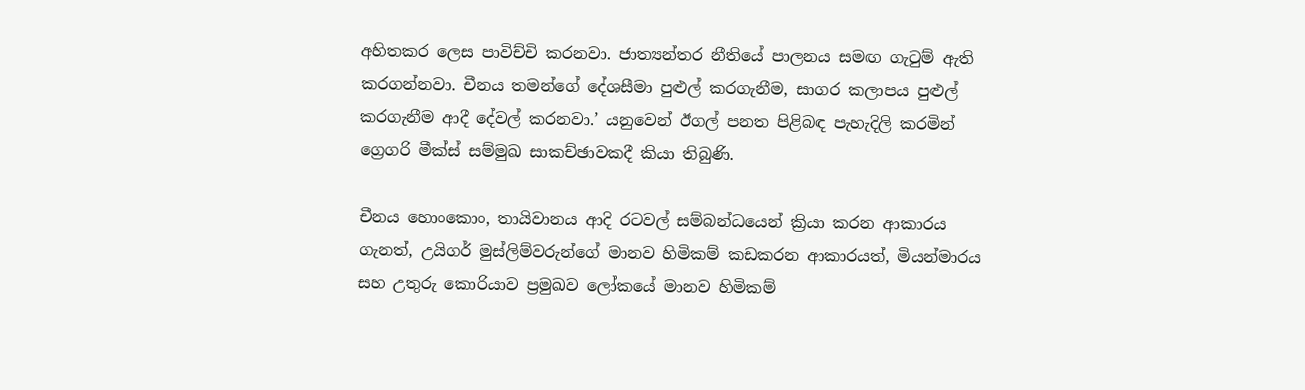අහිතකර ලෙස පාවිච්චි කරනවා. ජාත්‍යන්තර නීතියේ පාලනය සමඟ ගැටුම් ඇති කරගන්නවා. චීනය තමන්ගේ දේශසීමා පුළුල් කරගැනීම, සාගර කලාපය පුළුල් කරගැනීම ආදී දේවල් කරනවා.’ යනුවෙන් ඊගල් පනත පිළිබඳ පැහැදිලි කරමින් ග්‍රෙගරි මීක්ස් සම්මුඛ සාකච්ඡාවකදී කියා තිබුණි.

චීනය හොංකොං, තායිවානය ආදි රටවල් සම්බන්ධයෙන් ක්‍රියා කරන ආකාරය ගැනත්, උයිගර් මුස්ලිම්වරුන්ගේ මානව හිමිකම් කඩකරන ආකාරයත්, මියන්මාරය සහ උතුරු කොරියාව ප්‍රමුඛව ලෝකයේ මානව හිමිකම්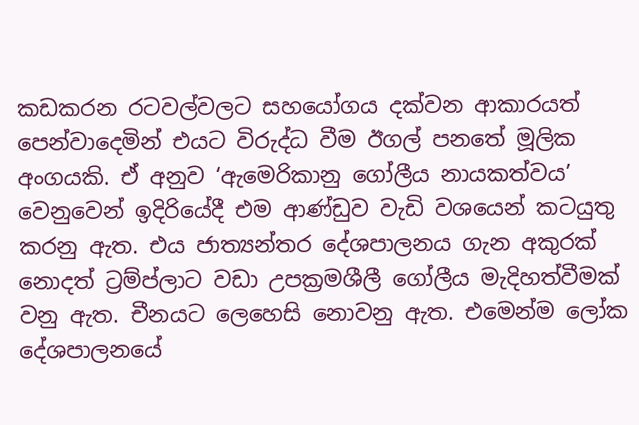කඩකරන රටවල්වලට සහයෝගය දක්වන ආකාරයත් පෙන්වාදෙමින් එයට විරුද්ධ වීම ඊගල් පනතේ මූලික අංගයකි. ඒ අනුව ‘ඇමෙරිකානු ගෝලීය නායකත්වය’ වෙනුවෙන් ඉදිරියේදී එම ආණ්ඩුව වැඩි වශයෙන් කටයුතු කරනු ඇත. එය ජාත්‍යන්තර දේශපාලනය ගැන අකුරක් නොදත් ට්‍රම්ප්ලාට වඩා උපක්‍රමශීලී ගෝලීය මැදිහත්වීමක් වනු ඇත. චීනයට ලෙහෙසි නොවනු ඇත. එමෙන්ම ලෝක දේශපාලනයේ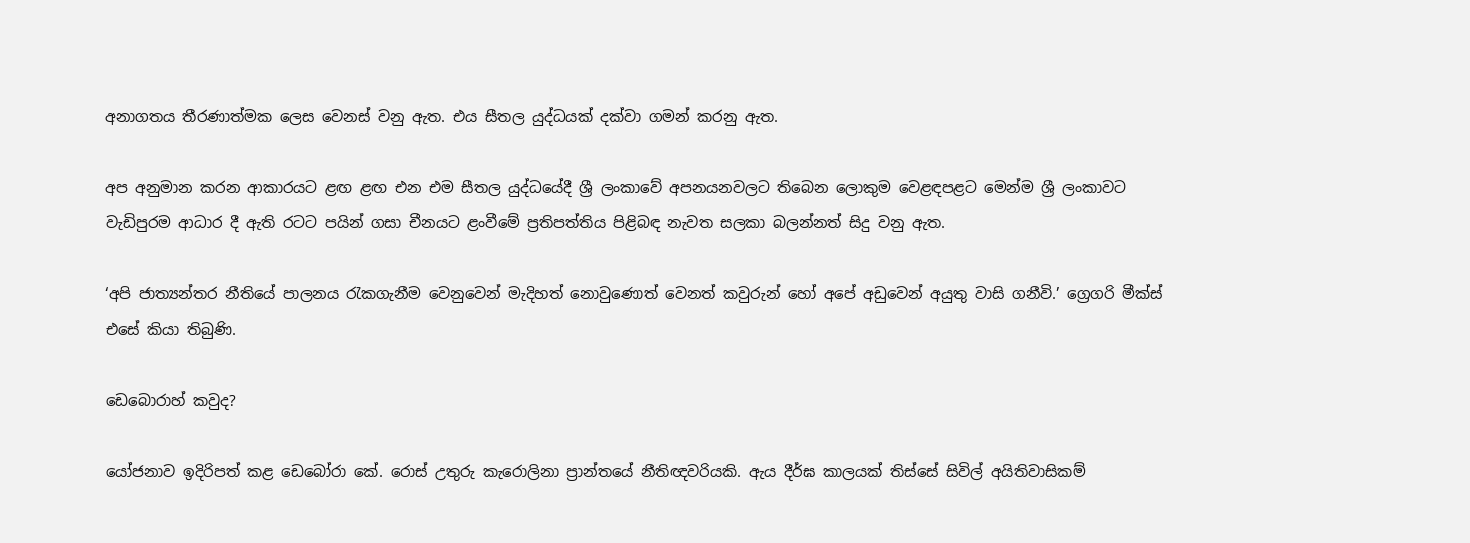අනාගතය තීරණාත්මක ලෙස වෙනස් වනු ඇත. එය සීතල යුද්ධයක් දක්වා ගමන් කරනු ඇත.

අප අනුමාන කරන ආකාරයට ළඟ ළඟ එන එම සීතල යුද්ධයේදී ශ්‍රී ලංකාවේ අපනයනවලට තිබෙන ලොකුම වෙළඳපළට මෙන්ම ශ්‍රී ලංකාවට වැඩිපුරම ආධාර දී ඇති රටට පයින් ගසා චීනයට ළංවීමේ ප්‍රතිපත්තිය පිළිබඳ නැවත සලකා බලන්නත් සිදු වනු ඇත.

‘අපි ජාත්‍යන්තර නීතියේ පාලනය රැකගැනීම වෙනුවෙන් මැදිහත් නොවුණොත් වෙනත් කවුරුන් හෝ අපේ අඩුවෙන් අයුතු වාසි ගනීවි.’ ග්‍රෙගරි මීක්ස් එසේ කියා තිබුණි.

ඩෙබොරාහ් කවුද?

යෝජනාව ඉදිරිපත් කළ ඩෙබෝරා කේ. රොස් උතුරු කැරොලිනා ප්‍රාන්තයේ නීතිඥවරියකි. ඇය දීර්ඝ කාලයක් තිස්සේ සිවිල් අයිතිවාසිකම්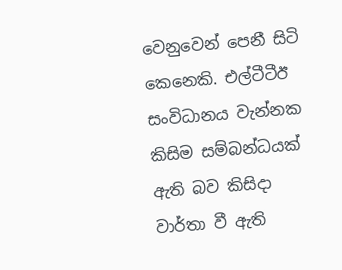වෙනුවෙන් පෙනී සිටි කෙනෙකි. එල්ටීටීඊ සංවිධානය වැන්නක කිසිම සම්බන්ධයක් ඇති බව කිසිදා වාර්තා වී ඇති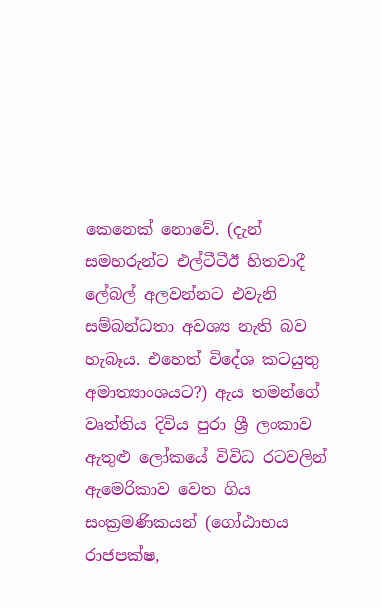කෙනෙක් නොවේ. (දැන් සමහරුන්ට එල්ටීටීඊ හිතවාදී ලේබල් අලවන්නට එවැනි සම්බන්ධතා අවශ්‍ය නැති බව හැබෑය. එහෙත් විදේශ කටයුතු අමාත්‍යාංශයට?) ඇය තමන්ගේ වෘත්තිය දිවිය පුරා ශ්‍රී ලංකාව ඇතුළු ලෝකයේ විවිධ රටවලින් ඇමෙරිකාව වෙත ගිය සංක්‍රමණිකයන් (ගෝඨාභය රාජපක්ෂ,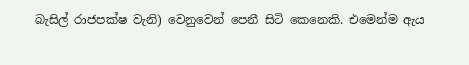බැසිල් රාජපක්ෂ වැනි) වෙනුවෙන් පෙනී සිටි කෙනෙකි. එමෙන්ම ඇය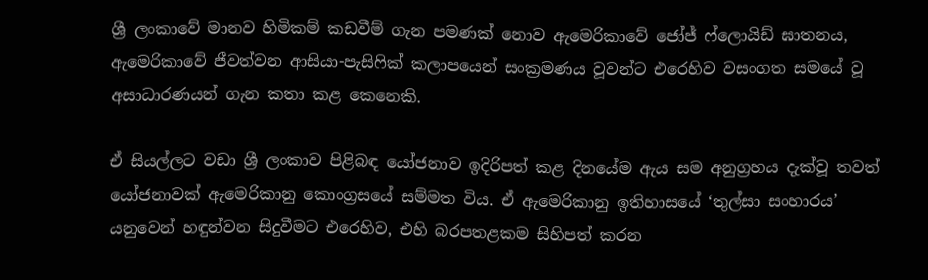ශ්‍රී ලංකාවේ මානව හිමිකම් කඩවීම් ගැන පමණක් නොව ඇමෙරිකාවේ ජෝජ් ෆ්ලොයිඩ් ඝාතනය, ඇමෙරිකාවේ ජීවත්වන ආසියා-පැසිෆික් කලාපයෙන් සංක්‍රමණය වූවන්ට එරෙහිව වසංගත සමයේ වූ අසාධාරණයන් ගැන කතා කළ කෙනෙකි.

ඒ සියල්ලට වඩා ශ්‍රී ලංකාව පිළිබඳ යෝජනාව ඉදිරිපත් කළ දිනයේම ඇය සම අනුග්‍රහය දැක්වූ තවත් යෝජනාවක් ඇමෙරිකානු කොංග්‍රසයේ සම්මත විය. ඒ ඇමෙරිකානු ඉතිහාසයේ ‘තුල්සා සංහාරය’ යනුවෙන් හඳුන්වන සිදුවීමට එරෙහිව, එහි බරපතළකම සිහිපත් කරන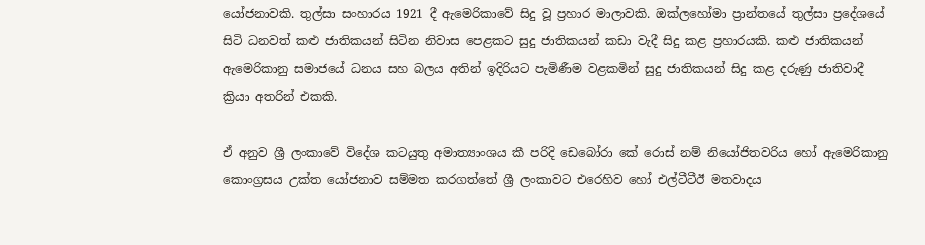යෝජනාවකි. තුල්සා සංහාරය 1921 දී ඇමෙරිකාවේ සිදු වූ ප්‍රහාර මාලාවකි. ඔක්ලහෝමා ප්‍රාන්තයේ තුල්සා ප්‍රදේශයේ සිටි ධනවත් කළු ජාතිකයන් සිටින නිවාස පෙළකට සුදු ජාතිකයන් කඩා වැදී සිදු කළ ප්‍රහාරයකි. කළු ජාතිකයන් ඇමෙරිකානු සමාජයේ ධනය සහ බලය අතින් ඉදිරියට පැමිණීම වළකමින් සුදු ජාතිකයන් සිදු කළ දරුණු ජාතිවාදී ක්‍රියා අතරින් එකකි.

ඒ අනුව ශ්‍රී ලංකාවේ විදේශ කටයුතු අමාත්‍යාංශය කී පරිදි ඩෙබෝරා කේ රොස් නම් නියෝජිතවරිය හෝ ඇමෙරිකානු කොංග්‍රසය උක්ත යෝජනාව සම්මත කරගත්තේ ශ්‍රී ලංකාවට එරෙහිව හෝ එල්ටීටීඊ මතවාදය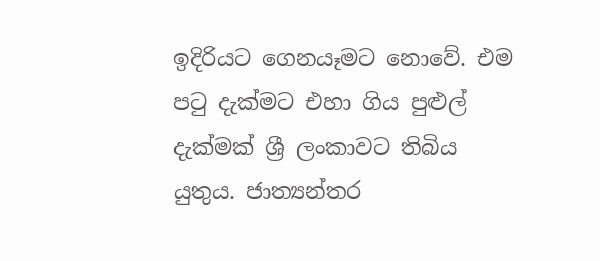ඉදිරියට ගෙනයෑමට නොවේ. එම පටු දැක්මට එහා ගිය පුළුල් දැක්මක් ශ්‍රී ලංකාවට තිබිය යුතුය. ජාත්‍යන්තර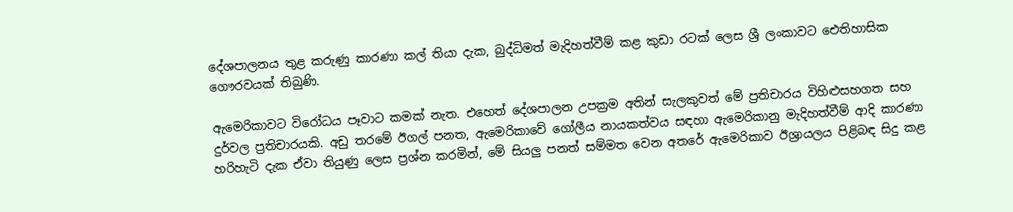දේශපාලනය තුළ කරුණු කාරණා කල් තියා දැක, බුද්ධිමත් මැදිහත්වීම් කළ කුඩා රටක් ලෙස ශ්‍රී ලංකාවට ඓතිහාසික ගෞරවයක් තිබුණි.

ඇමෙරිකාවට විරෝධය පෑවාට කමක් නැත. එහෙත් දේශපාලන උපක්‍රම අතින් සැලකුවත් මේ ප්‍රතිචාරය විහිළුසහගත සහ දුර්වල ප්‍රතිචාරයකි. අඩු තරමේ ඊගල් පනත, ඇමෙරිකාවේ ගෝලීය නායකත්වය සඳහා ඇමෙරිකානු මැදිහත්වීම් ආදි කාරණා හරිහැටි දැක ඒවා තියුණු ලෙස ප්‍රශ්න කරමින්, මේ සියලු පනත් සම්මත වෙන අතරේ ඇමෙරිකාව ඊශ්‍රායලය පිළිබඳ සිදු කළ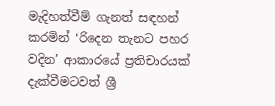මැදිහත්වීම් ගැනත් සඳහන් කරමින් ‘රිදෙන තැනට පහර වදින’ ආකාරයේ ප්‍රතිචාරයක් දැක්වීමටවත් ශ්‍රී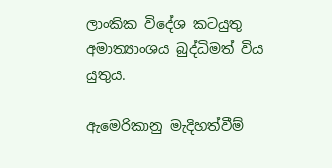ලාංකික විදේශ කටයුතු අමාත්‍යාංශය බුද්ධිමත් විය යුතුය.

ඇමෙරිකානු මැදිහත්වීම්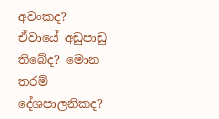අවංකද? ඒවායේ අඩුපාඩු තිබේද? මොන තරම් දේශපාලනිකද?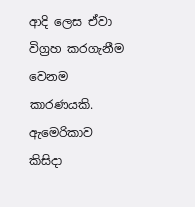ආදි ලෙස ඒවා විග්‍රහ කරගැනීම වෙනම කාරණයකි. ඇමෙරිකාව කිසිදා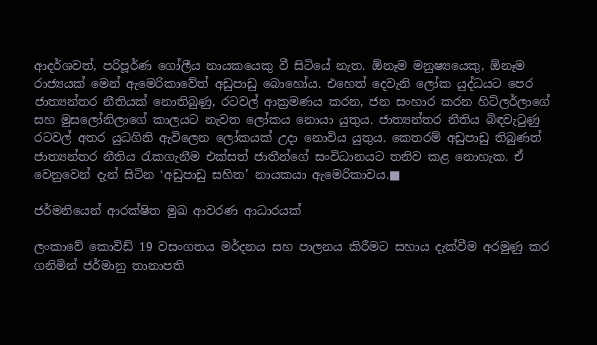ආදර්ශවත්, පරිපූර්ණ ගෝලීය නායකයෙකු වී සිටියේ නැත. ඕනෑම මනුෂ්‍යයෙකු, ඕනෑම රාජ්‍යයක් මෙන් ඇමෙරිකාවේත් අඩුපාඩු බොහෝය. එහෙත් දෙවැනි ලෝක යුද්ධයට පෙර ජාත්‍යන්තර නීතියක් නොතිබුණු, රටවල් ආක්‍රමණය කරන, ජන සංහාර කරන හිට්ලර්ලාගේ සහ මුසලෝනිලාගේ කාලයට නැවත ලෝකය නොයා යුතුය. ජාත්‍යන්තර නීතිය බිඳවැටුණු රටවල් අතර යුධගිනි ඇවිලෙන ලෝකයක් උදා නොවිය යුතුය. කෙතරම් අඩුපාඩු තිබුණත් ජාත්‍යන්තර නීතිය රැකගැනීම එක්සත් ජාතීන්ගේ සංවිධානයට තනිව කළ නොහැක. ඒ වෙනුවෙන් දැන් සිටින ‘අඩුපාඩු සහිත’ නායකයා ඇමෙරිකාවය.■

ජර්මනියෙන් ආරක්ෂිත මුඛ ආවරණ ආධාරයක්

ලංකාවේ කොවිඩ් 19 වසංගතය මර්දනය සහ පාලනය කිරීමට සහාය දැක්වීම අරමුණු කර ගනිමින් ජර්මානු තානාපති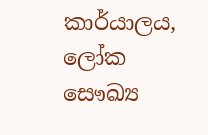කාර්යාලය, ලෝක සෞඛ්‍ය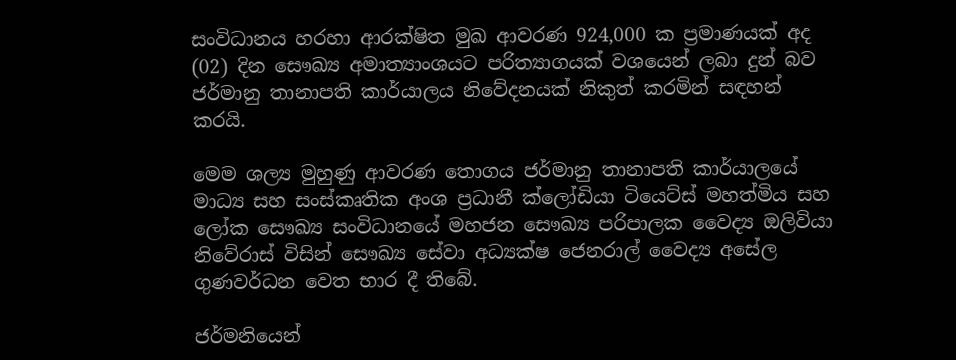සංවිධානය හරහා ආරක්ෂිත මුඛ ආවරණ 924,000 ක ප්‍රමාණයක් අද (02) දින සෞඛ්‍ය අමාත්‍යාංශයට පරිත්‍යාගයක් වශයෙන් ලබා දුන් බව ජර්මානු තානාපති කාර්යාලය නිවේදනයක් නිකුත් කරමින් සඳහන් කරයි.

මෙම ශල්‍ය මුහුණු ආවරණ තොගය ජර්මානු තානාපති කාර්යාලයේ මාධ්‍ය සහ සංස්කෘතික අංශ ප්‍රධානී ක්ලෝඩියා ටියෙට්ස් මහත්මිය සහ ලෝක සෞඛ්‍ය සංවිධානයේ මහජන සෞඛ්‍ය පරිපාලක වෛද්‍ය ඔලිවියා නිවේරාස් විසින් සෞඛ්‍ය සේවා අධ්‍යක්ෂ ජෙනරාල් වෛද්‍ය අසේල ගුණවර්ධන වෙත භාර දී තිබේ.

ජර්මනියෙන්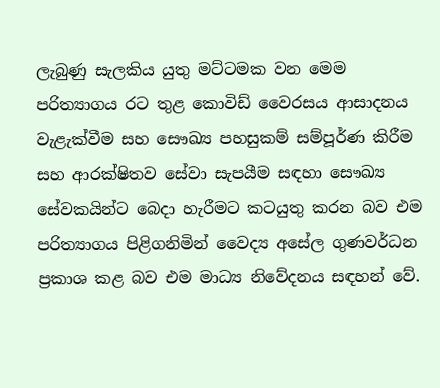ලැබුණු සැලකිය යුතු මට්ටමක වන මෙම පරිත්‍යාගය රට තුළ කොවිඩ් වෛරසය ආසාදනය වැළැක්වීම සහ සෞඛ්‍ය පහසුකම් සම්පූර්ණ කිරීම සහ ආරක්ෂිතව සේවා සැපයීම සඳහා සෞඛ්‍ය සේවකයින්ට බෙදා හැරීමට කටයුතු කරන බව එම පරිත්‍යාගය පිළිගනිමින් වෛද්‍ය අසේල ගුණවර්ධන ප්‍රකාශ කළ බව එම මාධ්‍ය නිවේදනය සඳහන් වේ.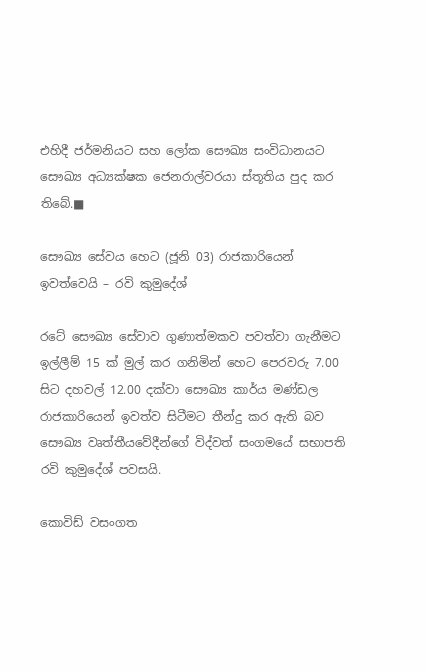එහිදී ජර්මනියට සහ ලෝක සෞඛ්‍ය සංවිධානයට සෞඛ්‍ය අධ්‍යක්ෂක ජෙනරාල්වරයා ස්තූතිය පුද කර තිබේ.■

සෞඛ්‍ය සේවය හෙට (ජූනි 03) රාජකාරියෙන් ඉවත්වෙයි – රවි කුමුදේශ්

රටේ සෞඛ්‍ය සේවාව ගුණාත්මකව පවත්වා ගැනීමට ඉල්ලීම් 15 ක් මුල් කර ගනිමින් හෙට පෙරවරු 7.00 සිට දහවල් 12.00 දක්වා සෞඛ්‍ය කාර්ය මණ්ඩල රාජකාරියෙන් ඉවත්ව සිටීමට තීන්දු කර ඇති බව සෞඛ්‍ය වෘත්තීයවේදීන්ගේ විද්වත් සංගමයේ සභාපති රවි කුමුදේශ් පවසයි.

කොවිඩ් වසංගත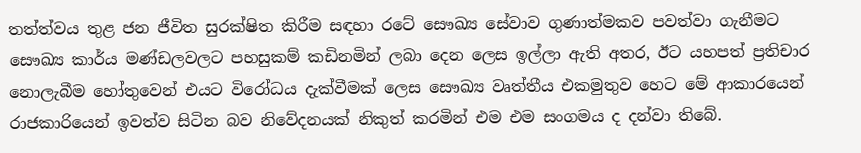තත්ත්වය තුළ ජන ජීවිත සුරක්ෂිත කිරීම සඳහා රටේ සෞඛ්‍ය සේවාව ගුණාත්මකව පවත්වා ගැනීමට සෞඛ්‍ය කාර්ය මණ්ඩලවලට පහසුකම් කඩිනමින් ලබා දෙන ලෙස ඉල්ලා ඇති අතර, ඊට යහපත් ප්‍රතිචාර නොලැබීම හෝතුවෙන් එයට විරෝධය දැක්වීමක් ලෙස සෞඛ්‍ය වෘත්තීය එකමුතුව හෙට මේ ආකාරයෙන් රාජකාරියෙන් ඉවත්ව සිටින බව නිවේදනයක් නිකුත් කරමින් එම එම සංගමය ද දන්වා තිබේ.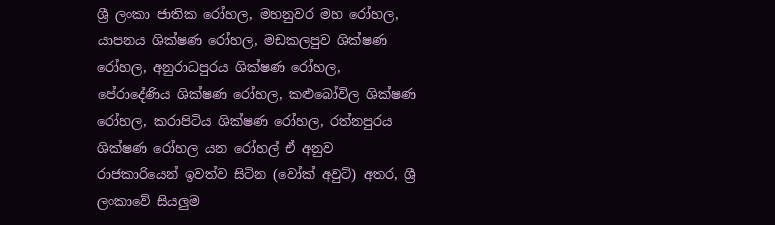ශ්‍රී ලංකා ජාතික රෝහල, මහනුවර මහ රෝහල, යාපනය ශික්ෂණ රෝහල, මඩකලපුව ශික්ෂණ රෝහල, අනුරාධපුරය ශික්ෂණ රෝහල, පේරාදේණිය ශික්ෂණ රෝහල, කළුබෝවිල ශික්ෂණ රෝහල, කරාපිටිය ශික්ෂණ රෝහල, රත්නපුරය ශික්ෂණ රෝහල යන රෝහල් ඒ අනුව රාජකාරියෙන් ඉවත්ව සිටින (වෝක් අවුට්) අතර, ශ්‍රී ලංකාවේ සියලුම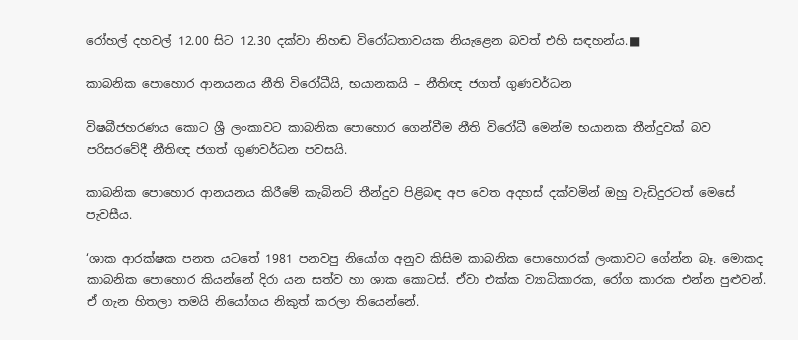රෝහල් දහවල් 12.00 සිට 12.30 දක්වා නිහඬ විරෝධතාවයක නියැළෙන බවත් එහි සඳහන්ය.■

කාබනික පොහොර ආනයනය නීති විරෝධීයි, භයානකයි – නීතිඥ ජගත් ගුණවර්ධන

විෂබීජහරණය කොට ශ්‍රී ලංකාවට කාබනික පොහොර ගෙන්වීම නීති විරෝධී මෙන්ම භයානක තීන්දුවක් බව පරිසරවේදී නීතිඥ ජගත් ගුණවර්ධන පවසයි.

කාබනික පොහොර ආනයනය කිරීමේ කැබිනට් තීන්දුව පිළිබඳ අප වෙත අදහස් දක්වමින් ඔහු වැඩිදුරටත් මෙසේ පැවසීය.

‘ශාක ආරක්ෂක පනත යටතේ 1981 පනවපු නියෝග අනුව කිසිම කාබනික පොහොරක් ලංකාවට ගේන්න බෑ. මොකද කාබනික පොහොර කියන්නේ දිරා යන සත්ව හා ශාක කොටස්. ඒවා එක්ක ව්‍යාධිකාරක, රෝග කාරක එන්න පුළුවන්. ඒ ගැන හිතලා තමයි නියෝගය නිකුත් කරලා තියෙන්නේ.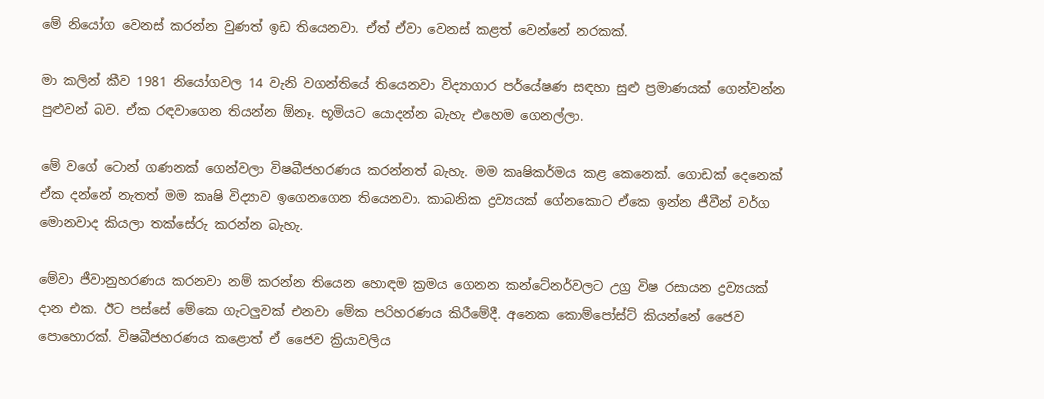මේ නියෝග වෙනස් කරන්න වුණත් ඉඩ තියෙනවා. ඒත් ඒවා වෙනස් කළත් වෙන්නේ නරකක්.

මා කලින් කීව 1981 නියෝගවල 14 වැනි වගන්තියේ තියෙනවා විද්‍යාගාර පර්යේෂණ සඳහා සුළු ප්‍රමාණයක් ගෙන්වන්න පුළුවන් බව. ඒක රඳවාගෙන තියන්න ඕනෑ. භූමියට යොදන්න බැහැ එහෙම ගෙනල්ලා.

මේ වගේ ටොන් ගණනක් ගෙන්වලා විෂබීජහරණය කරන්නත් බැහැ. මම කෘෂිකර්මය කළ කෙනෙක්. ගොඩක් දෙනෙක් ඒක දන්නේ නැතත් මම කෘෂි විද්‍යාව ඉගෙනගෙන තියෙනවා. කාබනික ද්‍රව්‍යයක් ගේනකොට ඒකෙ ඉන්න ජීවීන් වර්ග මොනවාද කියලා තක්සේරු කරන්න බැහැ.

මේවා ජීවානුහරණය කරනවා නම් කරන්න තියෙන හොඳම ක්‍රමය ගෙනන කන්ටේනර්වලට උග්‍ර විෂ රසායන ද්‍රව්‍යයක් දාන එක. ඊට පස්සේ මේකෙ ගැටලුවක් එනවා මේක පරිහරණය කිරීමේදී. අනෙක කොම්පෝස්ට් කියන්නේ ජෛව පොහොරක්. විෂබීජහරණය කළොත් ඒ ජෛව ක්‍රියාවලිය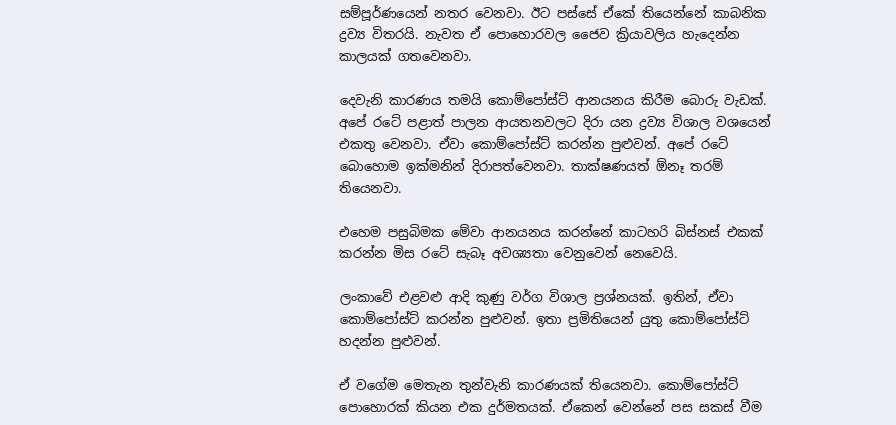සම්පූර්ණයෙන් නතර වෙනවා. ඊට පස්සේ ඒකේ තියෙන්නේ කාබනික ද්‍රව්‍ය විතරයි. නැවත ඒ පොහොරවල ජෛව ක්‍රියාවලිය හැදෙන්න කාලයක් ගතවෙනවා.

දෙවැනි කාරණය තමයි කොම්පෝස්ට් ආනයනය කිරීම බොරු වැඩක්. අපේ රටේ පළාත් පාලන ආයතනවලට දිරා යන ද්‍රව්‍ය විශාල වශයෙන් එකතු වෙනවා. ඒවා කොම්පෝස්ට් කරන්න පුළුවන්. අපේ රටේ බොහොම ඉක්මනින් දිරාපත්වෙනවා. තාක්ෂණයත් ඕනෑ තරම් තියෙනවා.

එහෙම පසුබිමක මේවා ආනයනය කරන්නේ කාටහරි බිස්නස් එකක් කරන්න මිස රටේ සැබෑ අවශ්‍යතා වෙනුවෙන් නෙවෙයි.

ලංකාවේ එළවළු ආදි කුණු වර්ග විශාල ප්‍රශ්නයක්. ඉතින්, ඒවා කොම්පෝස්ට් කරන්න පුළුවන්. ඉතා ප්‍රමිතියෙන් යුතු කොම්පෝස්ට් හදන්න පුළුවන්.

ඒ වගේම මෙතැන තුන්වැනි කාරණයක් තියෙනවා. කොම්පෝස්ට් පොහොරක් කියන එක දුර්මතයක්. ඒකෙන් වෙන්නේ පස සකස් වීම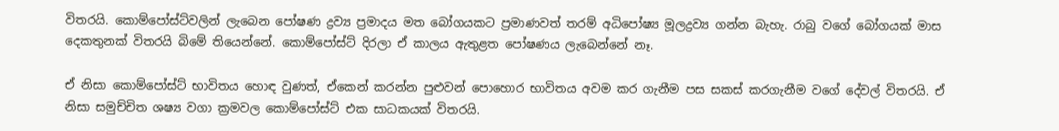විතරයි. කොම්පෝස්ට්වලින් ලැබෙන පෝෂණ ද්‍රව්‍ය ප්‍රමාදය මත බෝගයකට ප්‍රමාණවත් තරම් අධිපෝෂ්‍ය මූලද්‍රව්‍ය ගන්න බැහැ. රාබු වගේ බෝගයක් මාස දෙකතුනක් විතරයි බිමේ තියෙන්නේ. කොම්පෝස්ට් දිරලා ඒ කාලය ඇතුළත පෝෂණය ලැබෙන්නේ නෑ.

ඒ නිසා කොම්පෝස්ට් භාවිතය හොඳ වුණත්, ඒකෙන් කරන්න පුළුවන් පොහොර භාවිතය අවම කර ගැනීම පස සකස් කරගැනීම වගේ දේවල් විතරයි. ඒ නිසා සමුච්චිත ශෂ්‍ය වගා ක්‍රමවල කොම්පෝස්ට් එක සාධකයක් විතරයි.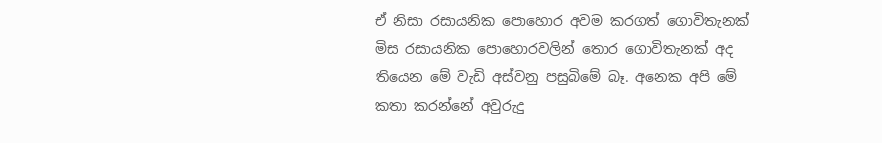ඒ නිසා රසායනික පොහොර අවම කරගත් ගොවිතැනක් මිස රසායනික පොහොරවලින් තොර ගොවිතැනක් අද තියෙන මේ වැඩි අස්වනු පසුබිමේ බෑ. අනෙක අපි මේ කතා කරන්නේ අවුරුදු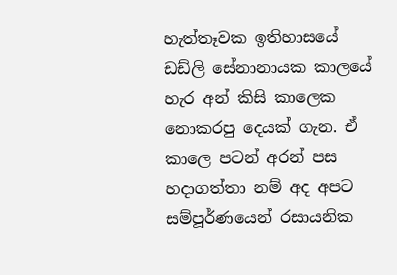හැත්තෑවක ඉතිහාසයේ ඩඩ්ලි සේනානායක කාලයේ හැර අන් කිසි කාලෙක නොකරපු දෙයක් ගැන. ඒ කාලෙ පටන් අරන් පස හදාගත්තා නම් අද අපට සම්පූර්ණයෙන් රසායනික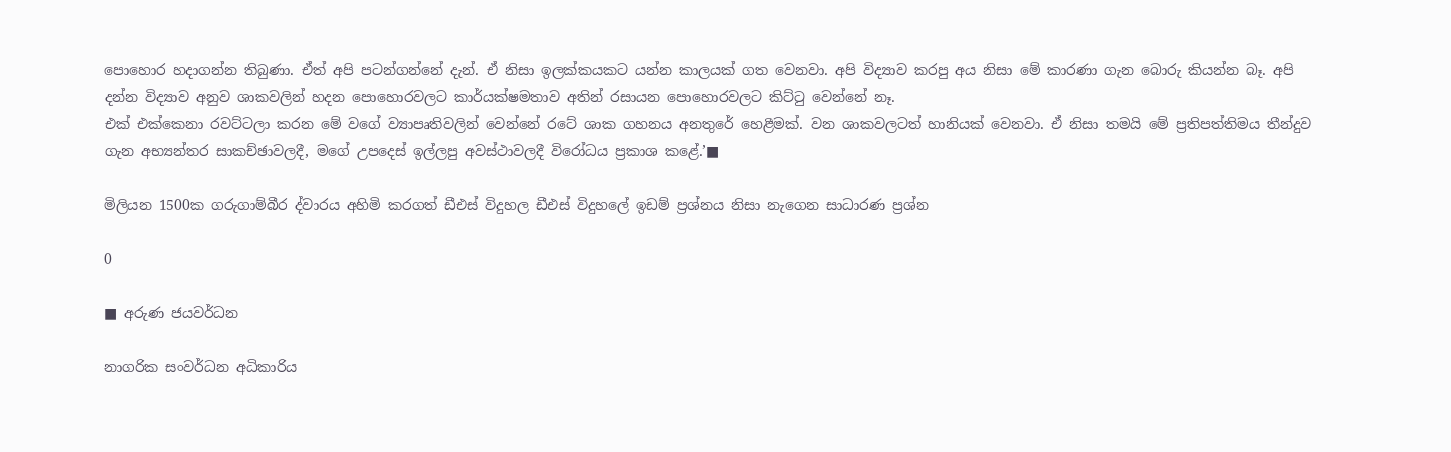පොහොර හදාගන්න තිබුණා. ඒත් අපි පටන්ගන්නේ දැන්. ඒ නිසා ඉලක්කයකට යන්න කාලයක් ගත වෙනවා. අපි විද්‍යාව කරපු අය නිසා මේ කාරණා ගැන බොරු කියන්න බෑ. අපි දන්න විද්‍යාව අනුව ශාකවලින් හදන පොහොරවලට කාර්යක්ෂමතාව අතින් රසායන පොහොරවලට කිට්ටු වෙන්නේ නෑ.
එක් එක්කෙනා රවට්ටලා කරන මේ වගේ ව්‍යාපෘතිවලින් වෙන්නේ රටේ ශාක ගහනය අනතුරේ හෙළීමක්. වන ශාකවලටත් හානියක් වෙනවා. ඒ නිසා තමයි මේ ප්‍රතිපත්තිමය තීන්දුව ගැන අභ්‍යන්තර සාකච්ඡාවලදී, මගේ උපදෙස් ඉල්ලපු අවස්ථාවලදී විරෝධය ප්‍රකාශ කළේ.’■

මිලියන 1500ක ගරුගාම්බීර ද්වාරය අහිමි කරගත් ඩීඑස් විදුහල ඩීඑස් විදුහලේ ඉඩම් ප්‍රශ්නය නිසා නැගෙන සාධාරණ ප්‍රශ්න

0

■ අරුණ ජයවර්ධන

නාගරික සංවර්ධන අධිකාරිය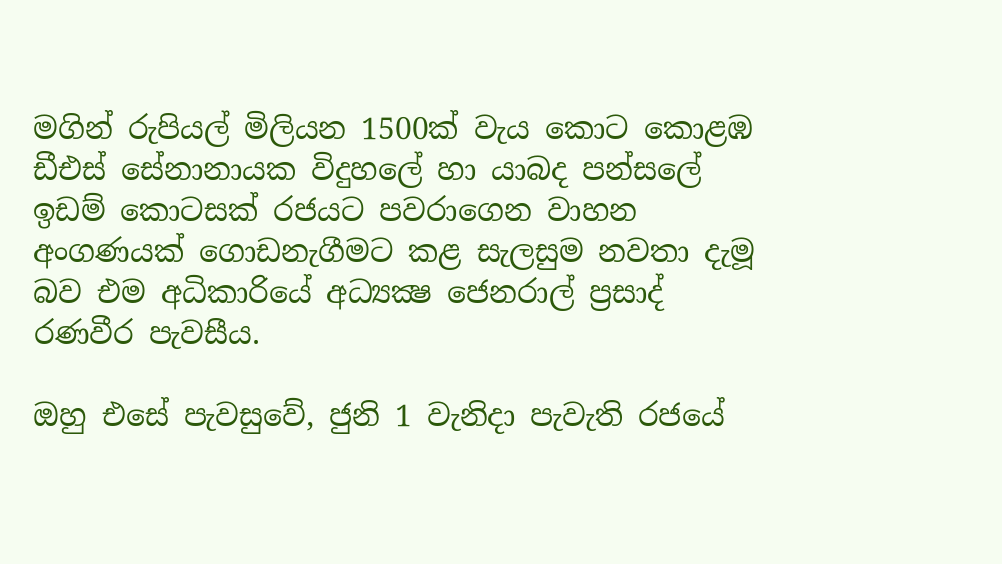මගින් රුපියල් මිලියන 1500ක් වැය කොට කොළඹ ඩීඑස් සේනානායක විදුහලේ හා යාබද පන්සලේ ඉඩම් කොටසක් රජයට පවරාගෙන වාහන අංගණයක් ගොඩනැගීමට කළ සැලසුම නවතා දැමූ බව එම අධිකාරියේ අධ්‍යක්‍ෂ ජෙනරාල් ප්‍රසාද් රණවීර පැවසීය.

ඔහු එසේ පැවසුවේ, ජුනි 1 වැනිදා පැවැති රජයේ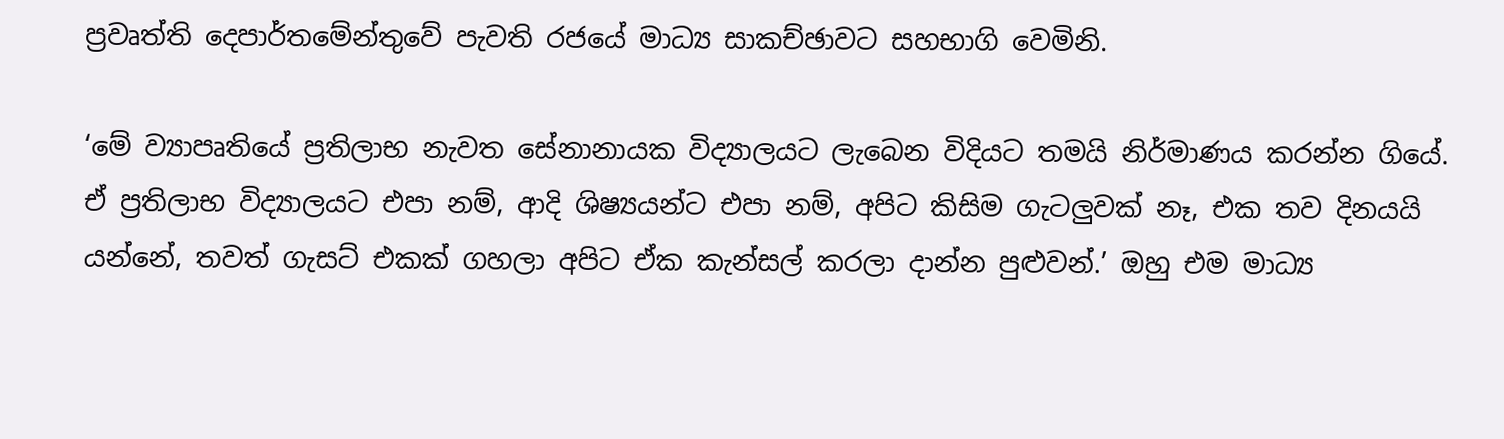ප්‍රවෘත්ති දෙපාර්තමේන්තුවේ පැවති රජයේ මාධ්‍ය සාකච්ඡාවට සහභාගි වෙමිනි.

‘මේ ව්‍යාපෘතියේ ප්‍රතිලාභ නැවත සේනානායක විද්‍යාලයට ලැබෙන විදියට තමයි නිර්මාණය කරන්න ගියේ. ඒ ප්‍රතිලාභ විද්‍යාලයට එපා නම්, ආදි ශිෂ්‍යයන්ට එපා නම්, අපිට කිසිම ගැටලුවක් නෑ, එක තව දිනයයි යන්නේ, තවත් ගැසට් එකක් ගහලා අපිට ඒක කැන්සල් කරලා දාන්න පුළුවන්.’ ඔහු එම මාධ්‍ය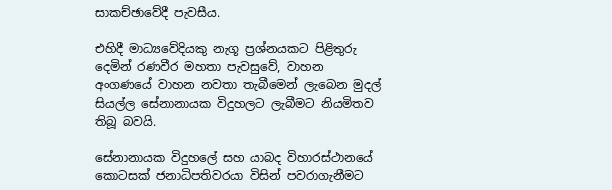සාකච්ඡාවේදී පැවසීය.

එහිදී මාධ්‍යවේදියකු නැගූ ප්‍රශ්නයකට පිළිතුරු දෙමින් රණවීර මහතා පැවසුවේ, වාහන අංගණයේ වාහන නවතා තැබීමෙන් ලැබෙන මුදල් සියල්ල සේනානායක විදුහලට ලැබීමට නියමිතව තිබූ බවයි.

සේනානායක විදුහලේ සහ යාබද විහාරස්ථානයේ කොටසක් ජනාධිපතිවරයා විසින් පවරාගැනීමට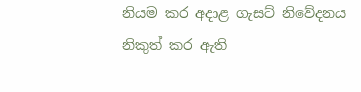නියම කර අදාළ ගැසට් නිවේදනය නිකුත් කර ඇති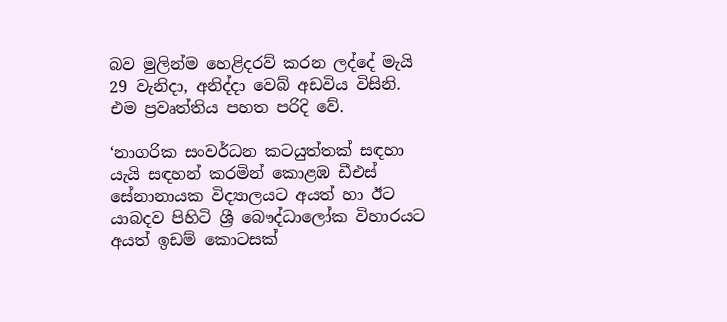බව මුලින්ම හෙළිදරව් කරන ලද්දේ මැයි 29 වැනිදා, අනිද්දා වෙබ් අඩවිය විසිනි. එම ප්‍රවෘත්තිය පහත පරිදි වේ.

‘නාගරික සංවර්ධන කටයුත්තක් සඳහා යැයි සඳහන් කරමින් කොළඹ ඩීඑස් සේනානායක විද්‍යාලයට අයත් හා ඊට යාබදව පිහිටි ශ්‍රී බෞද්ධාලෝක විහාරයට අයත් ඉඩම් කොටසක්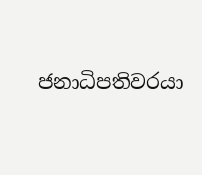ජනාධිපතිවරයා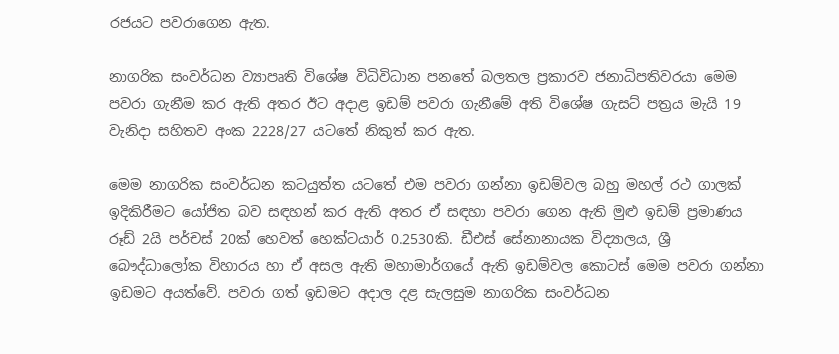රජයට පවරාගෙන ඇත.

නාගරික සංවර්ධන ව්‍යාපෘති විශේෂ විධිවිධාන පනතේ බලතල ප්‍රකාරව ජනාධිපතිවරයා මෙම පවරා ගැනීම කර ඇති අතර ඊට අදාළ ඉඩම් පවරා ගැනීමේ අති විශේෂ ගැසට් පත්‍රය මැයි 19 වැනිදා සහිතව අංක 2228/27 යටතේ නිකුත් කර ඇත.

මෙම නාගරික සංවර්ධන කටයුත්ත යටතේ එම පවරා ගන්නා ඉඩම්වල බහු මහල් රථ ගාලක් ඉදිකිරීමට යෝජිත බව සඳහන් කර ඇති අතර ඒ සඳහා පවරා ගෙන ඇති මුළු ඉඩම් ප්‍රමාණය රූඩ් 2යි පර්චස් 20ක් හෙවත් හෙක්ටයාර් 0.2530කි. ඩීඑස් සේනානායක විද්‍යාලය, ශ්‍රී බෞද්ධාලෝක විහාරය හා ඒ අසල ඇති මහාමාර්ගයේ ඇති ඉඩම්වල කොටස් මෙම පවරා ගන්නා ඉඩමට අයත්වේ. පවරා ගත් ඉඩමට අදාල දළ සැලසුම නාගරික සංවර්ධන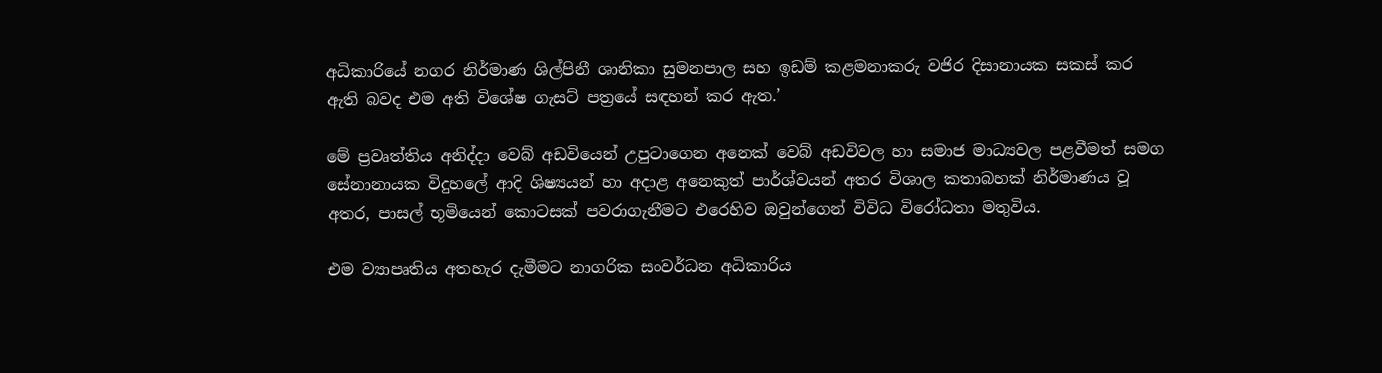අධිකාරියේ නගර නිර්මාණ ශිල්පිනී ශානිකා සුමනපාල සහ ඉඩම් කළමනාකරු වජිර දිසානායක සකස් කර ඇති බවද එම අති විශේෂ ගැසට් පත්‍රයේ සඳහන් කර ඇත.’

මේ ප්‍රවෘත්තිය අනිද්දා වෙබ් අඩවියෙන් උපුටාගෙන අනෙක් වෙබ් අඩවිවල හා සමාජ මාධ්‍යවල පළවීමත් සමග සේනානායක විදුහලේ ආදි ශිෂ්‍යයන් හා අදාළ අනෙකුත් පාර්ශ්වයන් අතර විශාල කතාබහක් නිර්මාණය වූ අතර, පාසල් භූමියෙන් කොටසක් පවරාගැනීමට එරෙහිව ඔවුන්ගෙන් විවිධ විරෝධතා මතුවිය.

එම ව්‍යාපෘතිය අතහැර දැමීමට නාගරික සංවර්ධන අධිකාරිය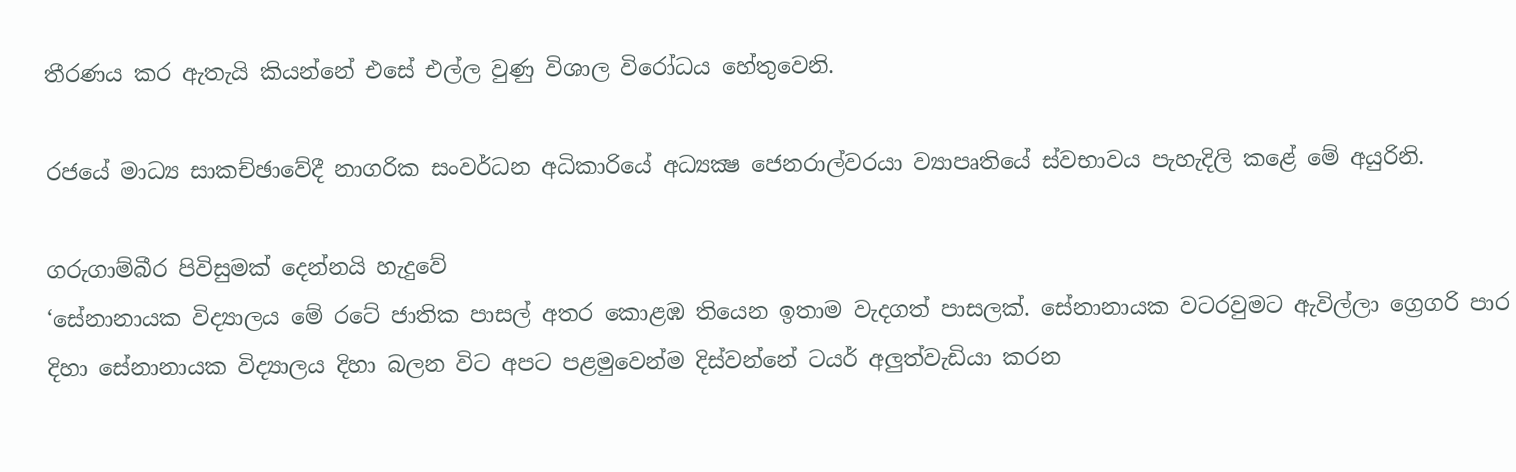තීරණය කර ඇතැයි කියන්නේ එසේ එල්ල වුණු විශාල විරෝධය හේතුවෙනි.

රජයේ මාධ්‍ය සාකච්ඡාවේදී නාගරික සංවර්ධන අධිකාරියේ අධ්‍යක්‍ෂ ජෙනරාල්වරයා ව්‍යාපෘතියේ ස්වභාවය පැහැදිලි කළේ මේ අයුරිනි.

ගරුගාම්බීර පිවිසුමක් දෙන්නයි හැදුවේ
‘සේනානායක විද්‍යාලය මේ රටේ ජාතික පාසල් අතර කොළඹ තියෙන ඉතාම වැදගත් පාසලක්. සේනානායක වටරවුමට ඇවිල්ලා ග්‍රෙගරි පාර දිහා සේනානායක විද්‍යාලය දිහා බලන විට අපට පළමුවෙන්ම දිස්වන්නේ ටයර් අලුත්වැඩියා කරන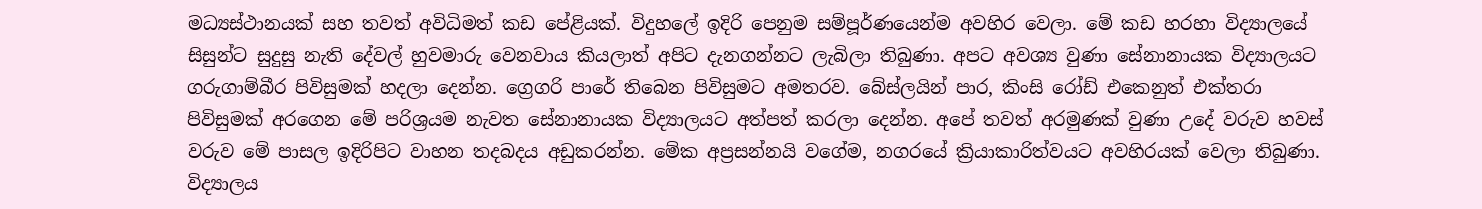මධ්‍යස්ථානයක් සහ තවත් අවිධිමත් කඩ පේළියක්. විදුහලේ ඉදිරි පෙනුම සම්පූර්ණයෙන්ම අවහිර වෙලා. මේ කඩ හරහා විද්‍යාලයේ සිසුන්ට සුදුසු නැති දේවල් හුවමාරු වෙනවාය කියලාත් අපිට දැනගන්නට ලැබිලා තිබුණා. අපට අවශ්‍ය වුණා සේනානායක විද්‍යාලයට ගරුගාම්බීර පිවිසුමක් හදලා දෙන්න. ග්‍රෙගරි පාරේ තිබෙන පිවිසුමට අමතරව. බේස්ලයින් පාර, කිංසි රෝඩ් එකෙනුත් එක්තරා පිවිසුමක් අරගෙන මේ පරිශ්‍රයම නැවත සේනානායක විද්‍යාලයට අත්පත් කරලා දෙන්න. අපේ තවත් අරමුණක් වුණා උදේ වරුව හවස් වරුව මේ පාසල ඉදිරිපිට වාහන තදබදය අඩුකරන්න. මේක අප්‍රසන්නයි වගේම, නගරයේ ක්‍රියාකාරිත්වයට අවහිරයක් වෙලා තිබුණා. විද්‍යාලය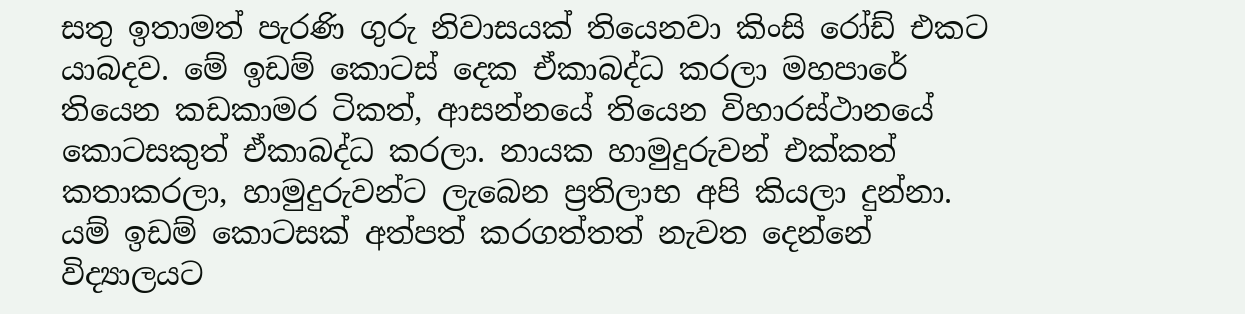සතු ඉතාමත් පැරණි ගුරු නිවාසයක් තියෙනවා කිංසි රෝඩ් එකට යාබදව. මේ ඉඩම් කොටස් දෙක ඒකාබද්ධ කරලා මහපාරේ තියෙන කඩකාමර ටිකත්, ආසන්නයේ තියෙන විහාරස්ථානයේ කොටසකුත් ඒකාබද්ධ කරලා. නායක හාමුදුරුවන් එක්කත් කතාකරලා, හාමුදුරුවන්ට ලැබෙන ප්‍රතිලාභ අපි කියලා දුන්නා. යම් ඉඩම් කොටසක් අත්පත් කරගත්තත් නැවත දෙන්නේ විද්‍යාලයට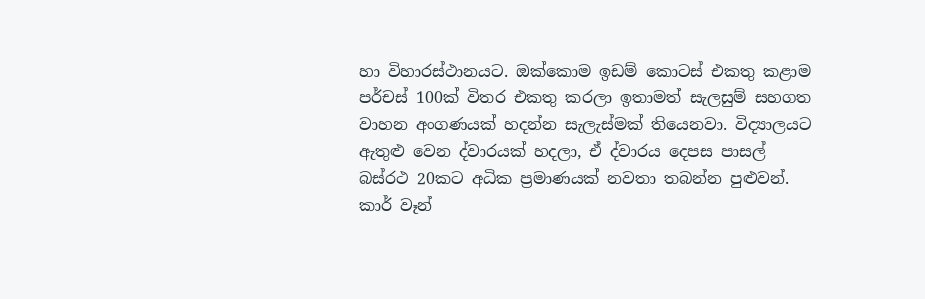හා විහාරස්ථානයට. ඔක්කොම ඉඩම් කොටස් එකතු කළාම පර්චස් 100ක් විතර එකතු කරලා ඉතාමත් සැලසුම් සහගත වාහන අංගණයක් හදන්න සැලැස්මක් තියෙනවා. විද්‍යාලයට ඇතුළු වෙන ද්වාරයක් හදලා, ඒ ද්වාරය දෙපස පාසල් බස්රථ 20කට අධික ප්‍රමාණයක් නවතා තබන්න පුළුවන්. කාර් වෑන්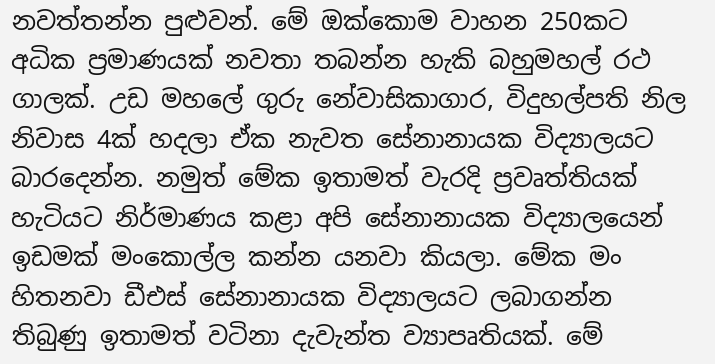නවත්තන්න පුළුවන්. මේ ඔක්කොම වාහන 250කට අධික ප්‍රමාණයක් නවතා තබන්න හැකි බහුමහල් රථ ගාලක්. උඩ මහලේ ගුරු නේවාසිකාගාර, විදුහල්පති නිල නිවාස 4ක් හදලා ඒක නැවත සේනානායක විද්‍යාලයට බාරදෙන්න. නමුත් මේක ඉතාමත් වැරදි ප්‍රවෘත්තියක් හැටියට නිර්මාණය කළා අපි සේනානායක විද්‍යාලයෙන් ඉඩමක් මංකොල්ල කන්න යනවා කියලා. මේක මං හිතනවා ඩීඑස් සේනානායක විද්‍යාලයට ලබාගන්න තිබුණු ඉතාමත් වටිනා දැවැන්ත ව්‍යාපෘතියක්. මේ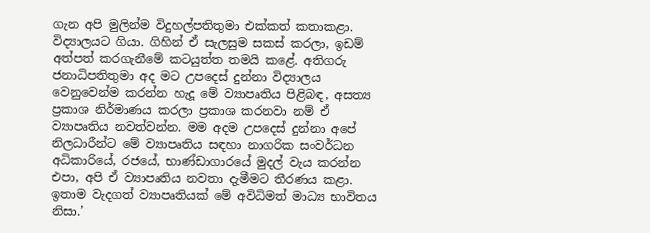ගැන අපි මුලින්ම විදුහල්පතිතුමා එක්කත් කතාකළා. විද්‍යාලයට ගියා. ගිහින් ඒ සැලසුම සකස් කරලා, ඉඩම් අත්පත් කරගැනීමේ කටයුත්ත තමයි කළේ. අතිගරු ජනාධිපතිතුමා අද මට උපදෙස් දුන්නා විද්‍යාලය වෙනුවෙන්ම කරන්න හැදූ මේ ව්‍යාපෘතිය පිළිබඳ, අසත්‍ය ප්‍රකාශ නිර්මාණය කරලා ප්‍රකාශ කරනවා නම් ඒ ව්‍යාපෘතිය නවත්වන්න. මම අදම උපදෙස් දුන්නා අපේ නිලධාරීන්ට මේ ව්‍යාපෘතිය සඳහා නාගරික සංවර්ධන අධිකාරියේ, රජයේ, භාණ්ඩාගාරයේ මුදල් වැය කරන්න එපා, අපි ඒ ව්‍යාපෘතිය නවතා දැමීමට තීරණය කළා. ඉතාම වැදගත් ව්‍යාපෘතියක් මේ අවිධිමත් මාධ්‍ය භාවිතය නිසා.’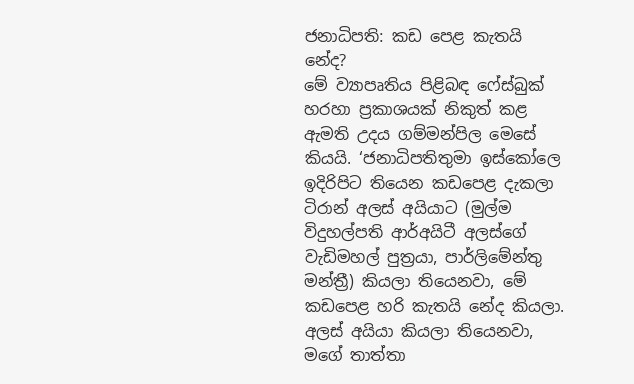ජනාධිපති: කඩ පෙළ කැතයි නේද?
මේ ව්‍යාපෘතිය පිළිබඳ ෆේස්බුක් හරහා ප්‍රකාශයක් නිකුත් කළ ඇමති උදය ගම්මන්පිල මෙසේ කියයි. ‘ජනාධිපතිතුමා ඉස්කෝලෙ ඉදිරිපිට තියෙන කඩපෙළ දැකලා ටිරාන් අලස් අයියාට (මුල්ම විදුහල්පති ආර්අයිටී අලස්ගේ වැඩිමහල් පුත්‍රයා, පාර්ලිමේන්තු මන්ත්‍රී) කියලා තියෙනවා, මේ කඩපෙළ හරි කැතයි නේද කියලා. අලස් අයියා කියලා තියෙනවා, මගේ තාත්තා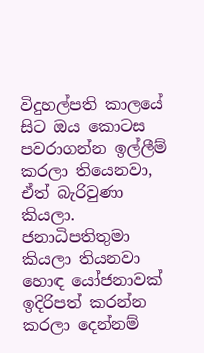විදුහල්පති කාලයේ සිට ඔය කොටස පවරාගන්න ඉල්ලීම් කරලා තියෙනවා, ඒත් බැරිවුණා කියලා. ජනාධිපතිතුමා කියලා තියනවා හොඳ යෝජනාවක් ඉදිරිපත් කරන්න කරලා දෙන්නම්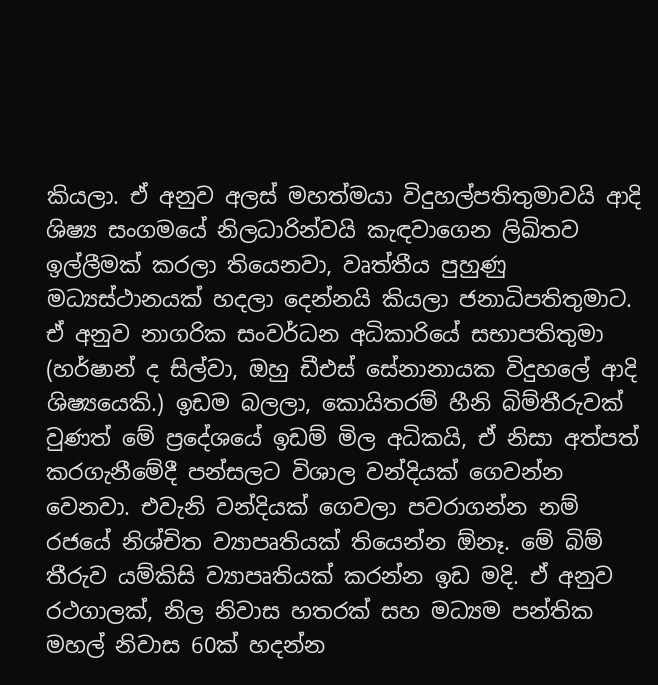කියලා. ඒ අනුව අලස් මහත්මයා විදුහල්පතිතුමාවයි ආදි ශිෂ්‍ය සංගමයේ නිලධාරින්වයි කැඳවාගෙන ලිඛිතව ඉල්ලීමක් කරලා තියෙනවා, වෘත්තීය පුහුණු මධ්‍යස්ථානයක් හදලා දෙන්නයි කියලා ජනාධිපතිතුමාට. ඒ අනුව නාගරික සංවර්ධන අධිකාරියේ සභාපතිතුමා (හර්ෂාන් ද සිල්වා, ඔහු ඩීඑස් සේනානායක විදුහලේ ආදි ශිෂ්‍යයෙකි.) ඉඩම බලලා, කොයිතරම් හීනි බිම්තීරුවක් වුණත් මේ ප්‍රදේශයේ ඉඩම් මිල අධිකයි, ඒ නිසා අත්පත් කරගැනීමේදී පන්සලට විශාල වන්දියක් ගෙවන්න වෙනවා. එවැනි වන්දියක් ගෙවලා පවරාගන්න නම් රජයේ නිශ්චිත ව්‍යාපෘතියක් තියෙන්න ඕනෑ. මේ බිම් තීරුව යම්කිසි ව්‍යාපෘතියක් කරන්න ඉඩ මදි. ඒ අනුව රථගාලක්, නිල නිවාස හතරක් සහ මධ්‍යම පන්තික මහල් නිවාස 60ක් හදන්න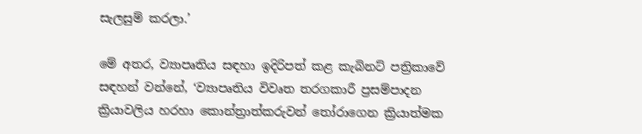සැලසුම් කරලා.’

මේ අතර, ව්‍යාපෘතිය සඳහා ඉදිරිපත් කළ කැබිනට් පත්‍රිකාවේ සඳහන් වන්නේ, ‘ව්‍යාපෘතිය විවෘත තරගකාරී ප්‍රසම්පාදන ක්‍රියාවලිය හරහා කොන්ත්‍රාත්කරුවන් තෝරාගෙන ක්‍රියාත්මක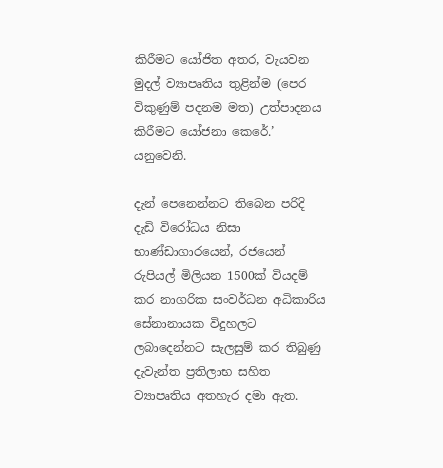කිරීමට යෝජිත අතර, වැයවන මුදල් ව්‍යාපෘතිය තුළින්ම (පෙර විකුණුම් පදනම මත) උත්පාදනය කිරීමට යෝජනා කෙරේ.’ යනුවෙනි.

දැන් පෙනෙන්නට තිබෙන පරිදි දැඩි විරෝධය නිසා භාණ්ඩාගාරයෙන්, රජයෙන් රුපියල් මිලියන 1500ක් වියදම් කර නාගරික සංවර්ධන අධිකාරිය සේනානායක විදුහලට ලබාදෙන්නට සැලසුම් කර තිබුණු දැවැන්ත ප්‍රතිලාභ සහිත ව්‍යාපෘතිය අතහැර දමා ඇත.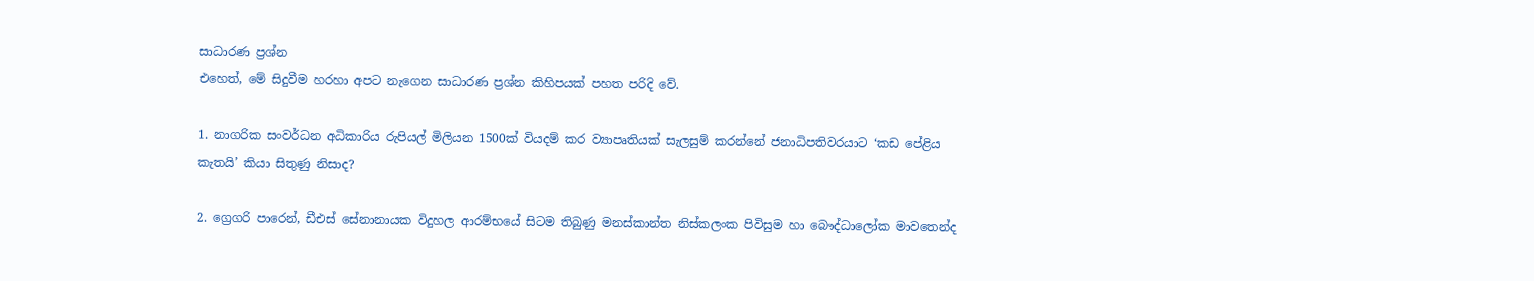සාධාරණ ප්‍රශ්න
එහෙත්, මේ සිදුවීම හරහා අපට නැගෙන සාධාරණ ප්‍රශ්න කිහිපයක් පහත පරිදි වේ.

1. නාගරික සංවර්ධන අධිකාරිය රුපියල් මිලියන 1500ක් වියදම් කර ව්‍යාපෘතියක් සැලසුම් කරන්නේ ජනාධිපතිවරයාට ‘කඩ පේළිය කැතයි’ කියා සිතුණු නිසාද?

2. ග්‍රෙගරි පාරෙන්, ඩීඑස් සේනානායක විදුහල ආරම්භයේ සිටම තිබුණු මනස්කාන්ත නිස්කලංක පිවිසුම හා බෞද්ධාලෝක මාවතෙන්ද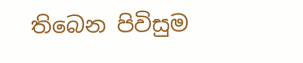තිබෙන පිවිසුම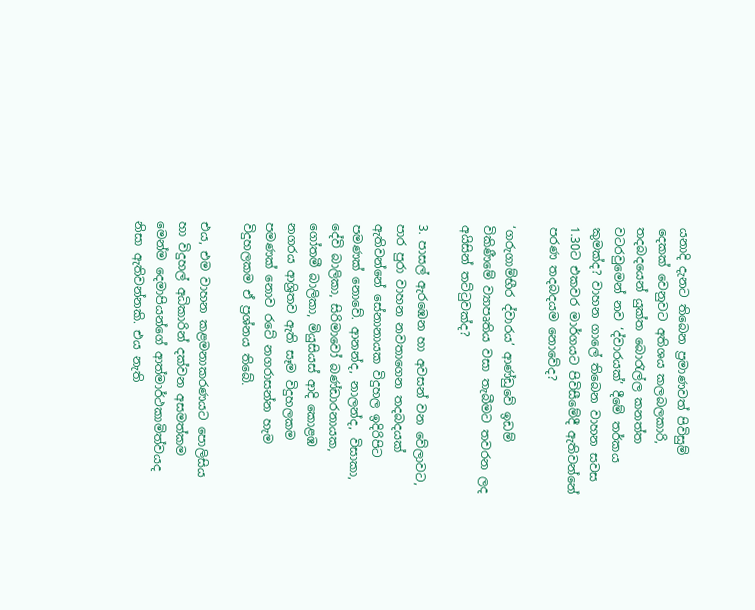යනාදි දැනට තිබෙන ප්‍රමාණවත් පිවිසුම් දෙකක් වෙනුවට අතිශය කලබලකාරි, තදබදයෙන් යුක්ත බොරැල්ල කනත්ත වටරවුමෙන් නව ‘ද්වාරයක්’ දීමේ තර්කය කුමක්ද? වාහන ගාලේ තිබෙන වාහන සවස 1.30ට එකවර මාර්ගයට පිවිසීමේදී ඇතිවන්නේ පරණ තදබදයම නොවේද?

‘ගරුගාම්භීර ද්වාරය’ ආණ්ඩුවේ ඉඩම් විකිණීමේ ව්‍යාපෘතිය වසා තැබීමට තවරන ලද අයිසින් තට්ටුවක්ද?

3. පාසල් ඇරඹෙන හා අවසන් වන වේලාවට, පාර පුරා වාහන නවතාගෙන තදබදයක් ඇතිවන්නේ සේනානායක විදුහල ඉදිරිපිට පමණක් නොවේ. ආනන්ද, නාලන්ද, විසාකා, දේවි බාලිකා, සිරිමාවෝ බණ්ඩාරනායක, ගෝතමී බාලිකා, මියුසියස් ආදි කොළඹ නගරය ආශ්‍රිතව ඇති සෑම විදුහලකම පමණක් නොව රටේ නගරාසන්න හැම විදුහලකම ඒ ප්‍රශ්නය තිබේ.

එය, එම වාහන කළමනාකරණයට පොලිසිය හා විදුහල් අධිකාරින් දක්වන අසමත්කම මෙන්ම දෙමාපියන්ගේ ආත්මාර්ථකාමිත්වයද නිසා ඇතිවන්නකි. එය නැති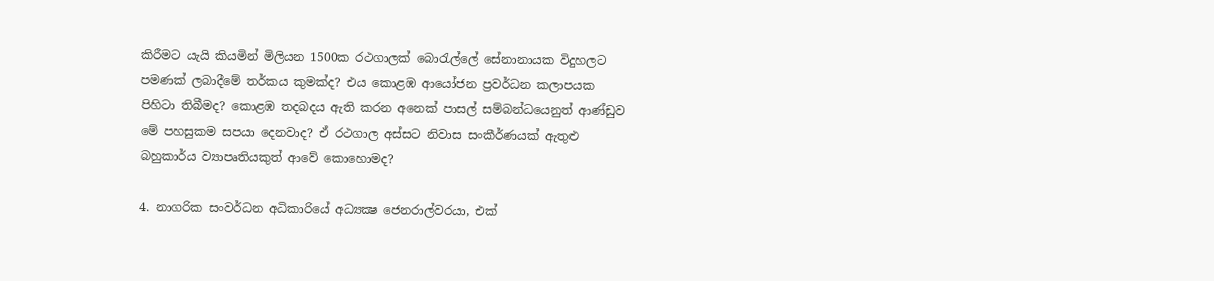කිරීමට යැයි කියමින් මිලියන 1500ක රථගාලක් බොරැල්ලේ සේනානායක විදුහලට පමණක් ලබාදීමේ තර්කය කුමක්ද? එය කොළඹ ආයෝජන ප්‍රවර්ධන කලාපයක පිහිටා තිබීමද? කොළඹ තදබදය ඇති කරන අනෙක් පාසල් සම්බන්ධයෙනුත් ආණ්ඩුව මේ පහසුකම සපයා දෙනවාද? ඒ රථගාල අස්සට නිවාස සංකීර්ණයක් ඇතුළු බහුකාර්ය ව්‍යාපෘතියකුත් ආවේ කොහොමද?

4. නාගරික සංවර්ධන අධිකාරියේ අධ්‍යක්‍ෂ ජෙනරාල්වරයා, එක්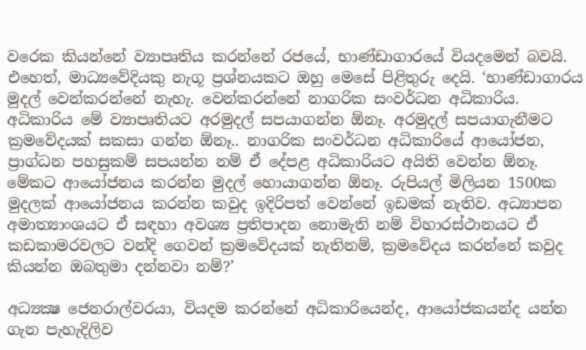වරෙක කියන්නේ ව්‍යාපෘතිය කරන්නේ රජයේ, භාණ්ඩාගාරයේ වියදමෙන් බවයි. එහෙත්, මාධ්‍යවේදියකු නැගූ ප්‍රශ්නයකට ඔහු මෙසේ පිළිතුරු දෙයි. ‘භාණ්ඩාගාරය මුදල් වෙන්කරන්නේ නැහැ. වෙන්කරන්නේ නාගරික සංවර්ධන අධිකාරිය. අධිකාරිය මේ ව්‍යාපෘතියට අරමුදල් සපයාගන්න ඕනෑ. අරමුදල් සපයාගැනීමට ක්‍රමවේදයක් සකසා ගන්න ඕනෑ.. නාගරික සංවර්ධන අධිකාරියේ ආයෝජන, ප්‍රාග්ධන පහසුකම් සපයන්න නම් ඒ දේපළ අධිකාරියට අයිති වෙන්න ඕනෑ. මේකට ආයෝජනය කරන්න මුදල් හොයාගන්න ඕනෑ. රුපියල් මිලියන 1500ක මුදලක් ආයෝජනය කරන්න කවුද ඉදිරිපත් වෙන්නේ ඉඩමක් නැතිව. අධ්‍යාපන අමාත්‍යාංශයට ඒ සඳහා අවශ්‍ය ප්‍රතිපාදන නොමැති නම් විහාරස්ථානයට ඒ කඩකාමරවලට වන්දි ගෙවන් ක්‍රමවේදයක් නැතිනම්, ක්‍රමවේදය කරන්නේ කවුද කියන්න ඔබතුමා දන්නවා නම්?’

අධ්‍යක්‍ෂ ජෙනරාල්වරයා, වියදම කරන්නේ අධිකාරියෙන්ද, ආයෝජකයන්ද යන්න ගැන පැහැදිලිව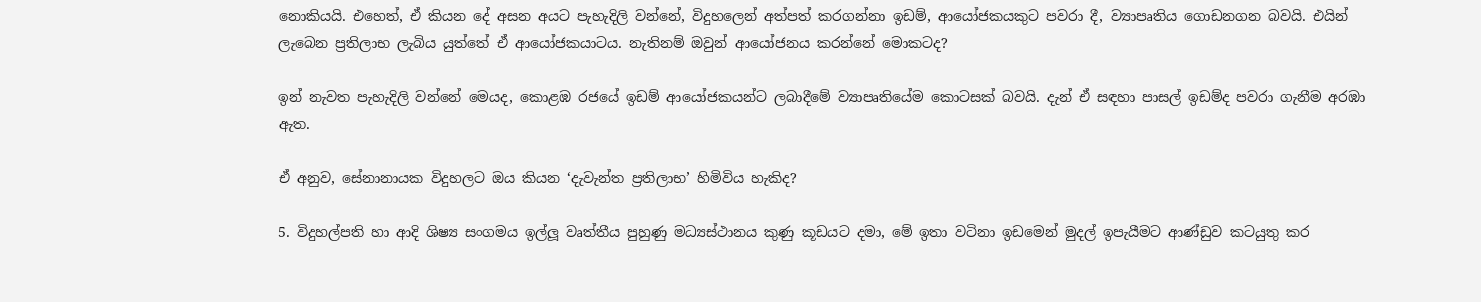නොකියයි. එහෙත්, ඒ කියන දේ අසන අයට පැහැදිලි වන්නේ, විදුහලෙන් අත්පත් කරගන්නා ඉඩම්, ආයෝජකයකුට පවරා දී, ව්‍යාපෘතිය ගොඩනගන බවයි. එයින් ලැබෙන ප්‍රතිලාභ ලැබිය යුත්තේ ඒ ආයෝජකයාටය. නැතිනම් ඔවුන් ආයෝජනය කරන්නේ මොකටද?

ඉන් නැවත පැහැදිලි වන්නේ මෙයද, කොළඹ රජයේ ඉඩම් ආයෝජකයන්ට ලබාදීමේ ව්‍යාපෘතියේම කොටසක් බවයි. දැන් ඒ සඳහා පාසල් ඉඩම්ද පවරා ගැනීම අරඹා ඇත.

ඒ අනුව, සේනානායක විදුහලට ඔය කියන ‘දැවැන්ත ප්‍රතිලාභ’ හිමිවිය හැකිද?

5. විදුහල්පති හා ආදි ශිෂ්‍ය සංගමය ඉල්ලූ වෘත්තීය පුහුණු මධ්‍යස්ථානය කුණු කූඩයට දමා, මේ ඉතා වටිනා ඉඩමෙන් මුදල් ඉපැයීමට ආණ්ඩුව කටයුතු කර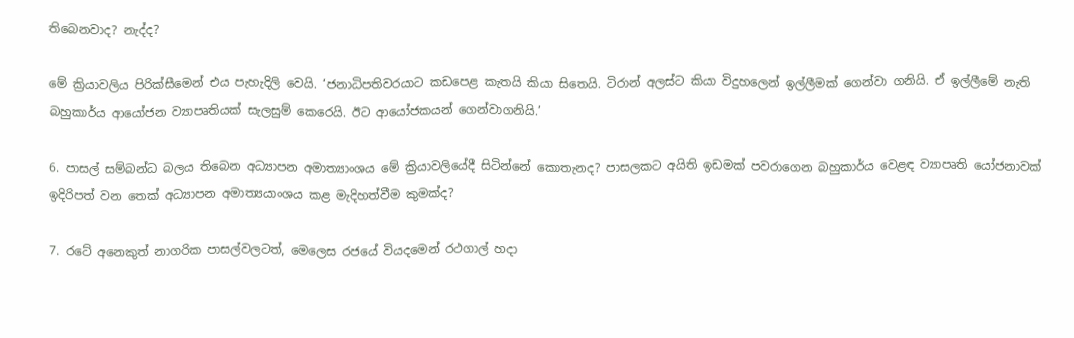තිබෙනවාද? නැද්ද?

මේ ක්‍රියාවලිය පිරික්සීමෙන් එය පැහැදිලි වෙයි. ‘ජනාධිපතිවරයාට කඩපෙළ කැතයි කියා සිතෙයි. ටිරාන් අලස්ට කියා විදුහලෙන් ඉල්ලීමක් ගෙන්වා ගනියි. ඒ ඉල්ලීමේ නැති බහුකාර්ය ආයෝජන ව්‍යාපෘතියක් සැලසුම් කෙරෙයි. ඊට ආයෝජකයන් ගෙන්වාගනියි.’

6. පාසල් සම්බන්ධ බලය තිබෙන අධ්‍යාපන අමාත්‍යාංශය මේ ක්‍රියාවලියේදී සිටින්නේ කොතැනද? පාසලකට අයිති ඉඩමක් පවරාගෙන බහුකාර්ය වෙළඳ ව්‍යාපෘති යෝජනාවක් ඉදිරිපත් වන තෙක් අධ්‍යාපන අමාත්‍යයාංශය කළ මැදිහත්වීම කුමක්ද?

7. රටේ අනෙකුත් නාගරික පාසල්වලටත්, මෙලෙස රජයේ වියදමෙන් රථගාල් හදා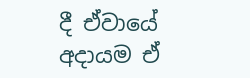දී ඒවායේ අදායම ඒ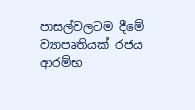පාසල්වලටම දීමේ ව්‍යාපෘතියක් රජය ආරම්භ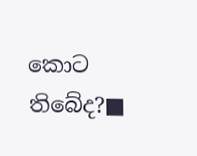කොට තිබේද?■